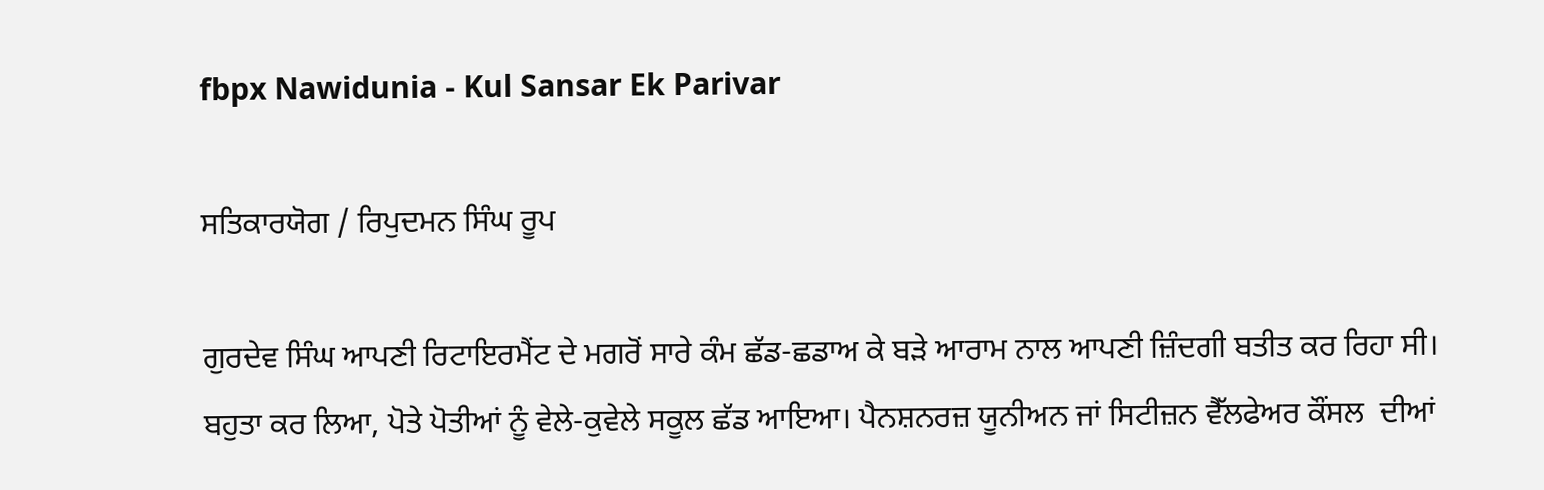fbpx Nawidunia - Kul Sansar Ek Parivar

ਸਤਿਕਾਰਯੋਗ / ਰਿਪੁਦਮਨ ਸਿੰਘ ਰੂਪ

ਗੁਰਦੇਵ ਸਿੰਘ ਆਪਣੀ ਰਿਟਾਇਰਮੈਂਟ ਦੇ ਮਗਰੋਂ ਸਾਰੇ ਕੰਮ ਛੱਡ-ਛਡਾਅ ਕੇ ਬੜੇ ਆਰਾਮ ਨਾਲ ਆਪਣੀ ਜ਼ਿੰਦਗੀ ਬਤੀਤ ਕਰ ਰਿਹਾ ਸੀ। ਬਹੁਤਾ ਕਰ ਲਿਆ, ਪੋਤੇ ਪੋਤੀਆਂ ਨੂੰ ਵੇਲੇ-ਕੁਵੇਲੇ ਸਕੂਲ ਛੱਡ ਆਇਆ। ਪੈਨਸ਼ਨਰਜ਼ ਯੂਨੀਅਨ ਜਾਂ ਸਿਟੀਜ਼ਨ ਵੈੱਲਫੇਅਰ ਕੌਂਸਲ  ਦੀਆਂ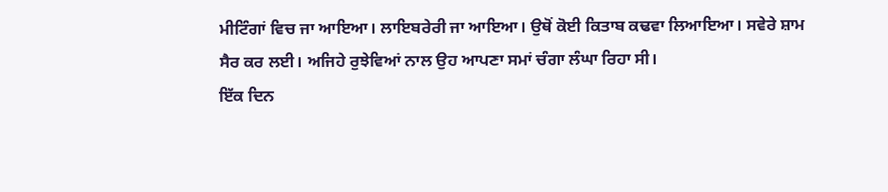ਮੀਟਿੰਗਾਂ ਵਿਚ ਜਾ ਆਇਆ। ਲਾਇਬਰੇਰੀ ਜਾ ਆਇਆ। ਉਥੋਂ ਕੋਈ ਕਿਤਾਬ ਕਢਵਾ ਲਿਆਇਆ। ਸਵੇਰੇ ਸ਼ਾਮ ਸੈਰ ਕਰ ਲਈ। ਅਜਿਹੇ ਰੁਝੇਵਿਆਂ ਨਾਲ ਉਹ ਆਪਣਾ ਸਮਾਂ ਚੰਗਾ ਲੰਘਾ ਰਿਹਾ ਸੀ।
ਇੱਕ ਦਿਨ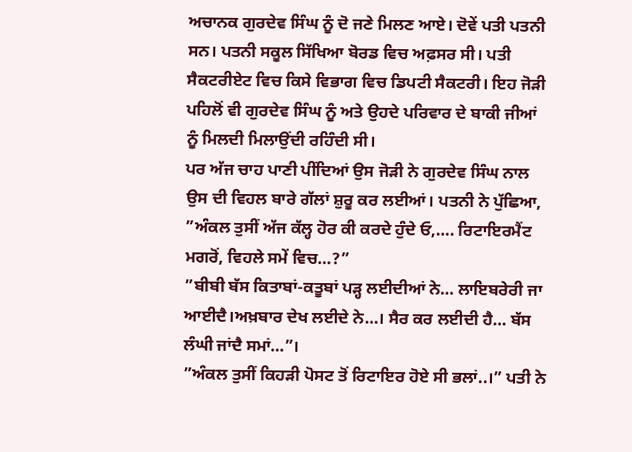ਅਚਾਨਕ ਗੁਰਦੇਵ ਸਿੰਘ ਨੂੰ ਦੋ ਜਣੇ ਮਿਲਣ ਆਏ। ਦੋਵੇਂ ਪਤੀ ਪਤਨੀ ਸਨ। ਪਤਨੀ ਸਕੂਲ ਸਿੱਖਿਆ ਬੋਰਡ ਵਿਚ ਅਫ਼ਸਰ ਸੀ। ਪਤੀ ਸੈਕਟਰੀਏਟ ਵਿਚ ਕਿਸੇ ਵਿਭਾਗ ਵਿਚ ਡਿਪਟੀ ਸੈਕਟਰੀ। ਇਹ ਜੋੜੀ ਪਹਿਲੋਂ ਵੀ ਗੁਰਦੇਵ ਸਿੰਘ ਨੂੰ ਅਤੇ ਉਹਦੇ ਪਰਿਵਾਰ ਦੇ ਬਾਕੀ ਜੀਆਂ ਨੂੰ ਮਿਲਦੀ ਮਿਲਾਉਂਦੀ ਰਹਿੰਦੀ ਸੀ।
ਪਰ ਅੱਜ ਚਾਹ ਪਾਣੀ ਪੀਂਦਿਆਂ ਉਸ ਜੋੜੀ ਨੇ ਗੁਰਦੇਵ ਸਿੰਘ ਨਾਲ ਉਸ ਦੀ ਵਿਹਲ ਬਾਰੇ ਗੱਲਾਂ ਸ਼ੁਰੂ ਕਰ ਲਈਆਂ। ਪਤਨੀ ਨੇ ਪੁੱਛਿਆ, ”ਅੰਕਲ ਤੁਸੀਂ ਅੱਜ ਕੱਲ੍ਹ ਹੋਰ ਕੀ ਕਰਦੇ ਹੁੰਦੇ ਓ,…. ਰਿਟਾਇਰਮੈਂਟ ਮਗਰੋਂ, ਵਿਹਲੇ ਸਮੇਂ ਵਿਚ…?”
”ਬੀਬੀ ਬੱਸ ਕਿਤਾਬਾਂ-ਕਤੂਬਾਂ ਪੜ੍ਹ ਲਈਦੀਆਂ ਨੇ… ਲਾਇਬਰੇਰੀ ਜਾ ਆਈਦੈ।ਅਖ਼ਬਾਰ ਦੇਖ ਲਈਦੇ ਨੇ…। ਸੈਰ ਕਰ ਲਈਦੀ ਹੈ… ਬੱਸ ਲੰਘੀ ਜਾਂਦੈ ਸਮਾਂ…”।
”ਅੰਕਲ ਤੁਸੀਂ ਕਿਹੜੀ ਪੋਸਟ ਤੋਂ ਰਿਟਾਇਰ ਹੋਏ ਸੀ ਭਲਾਂ..।” ਪਤੀ ਨੇ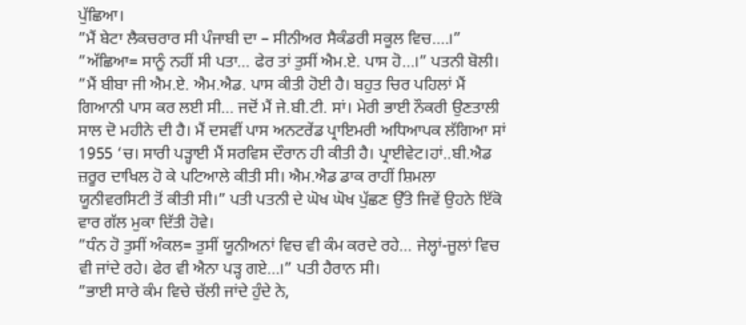ਪੁੱਛਿਆ।
”ਮੈਂ ਬੇਟਾ ਲੈਕਚਰਾਰ ਸੀ ਪੰਜਾਬੀ ਦਾ – ਸੀਨੀਅਰ ਸੈਕੰਡਰੀ ਸਕੂਲ ਵਿਚ….।”
”ਅੱਛਿਆ= ਸਾਨੂੰ ਨਹੀਂ ਸੀ ਪਤਾ… ਫੇਰ ਤਾਂ ਤੁਸੀਂ ਐਮ.ਏ. ਪਾਸ ਹੋ…।” ਪਤਨੀ ਬੋਲੀ।
”ਮੈਂ ਬੀਬਾ ਜੀ ਐਮ.ਏ. ਐਮ.ਐਡ. ਪਾਸ ਕੀਤੀ ਹੋਈ ਹੈ। ਬਹੁਤ ਚਿਰ ਪਹਿਲਾਂ ਮੈਂ ਗਿਆਨੀ ਪਾਸ ਕਰ ਲਈ ਸੀ… ਜਦੋਂ ਮੈਂ ਜੇ.ਬੀ.ਟੀ. ਸਾਂ। ਮੇਰੀ ਭਾਈ ਨੌਕਰੀ ਉਣਤਾਲੀ ਸਾਲ ਦੋ ਮਹੀਨੇ ਦੀ ਹੈ। ਮੈਂ ਦਸਵੀਂ ਪਾਸ ਅਨਟਰੇਂਡ ਪ੍ਰਾਇਮਰੀ ਅਧਿਆਪਕ ਲੱਗਿਆ ਸਾਂ 1955 ‘ਚ। ਸਾਰੀ ਪੜ੍ਹਾਈ ਮੈਂ ਸਰਵਿਸ ਦੌਰਾਨ ਹੀ ਕੀਤੀ ਹੈ। ਪ੍ਰਾਈਵੇਟ।ਹਾਂ..ਬੀ.ਐਡ ਜ਼ਰੂਰ ਦਾਖਿਲ ਹੋ ਕੇ ਪਟਿਆਲੇ ਕੀਤੀ ਸੀ। ਐਮ.ਐਡ ਡਾਕ ਰਾਹੀਂ ਸ਼ਿਮਲਾ ਯੂਨੀਵਰਸਿਟੀ ਤੋਂ ਕੀਤੀ ਸੀ।” ਪਤੀ ਪਤਨੀ ਦੇ ਘੋਖ ਘੋਖ ਪੁੱਛਣ ਉੱਤੇ ਜਿਵੇਂ ਉਹਨੇ ਇੱਕੋ ਵਾਰ ਗੱਲ ਮੁਕਾ ਦਿੱਤੀ ਹੋਵੇ।
”ਧੰਨ ਹੋ ਤੁਸੀਂ ਅੰਕਲ= ਤੁਸੀਂ ਯੂਨੀਅਨਾਂ ਵਿਚ ਵੀ ਕੰਮ ਕਰਦੇ ਰਹੇ… ਜੇਲ੍ਹਾਂ-ਜੂਲਾਂ ਵਿਚ ਵੀ ਜਾਂਦੇ ਰਹੇ। ਫੇਰ ਵੀ ਐਨਾ ਪੜ੍ਹ ਗਏ…।” ਪਤੀ ਹੈਰਾਨ ਸੀ।
”ਭਾਈ ਸਾਰੇ ਕੰਮ ਵਿਚੇ ਚੱਲੀ ਜਾਂਦੇ ਹੁੰਦੇ ਨੇ,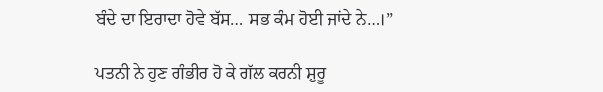ਬੰਦੇ ਦਾ ਇਰਾਦਾ ਹੋਵੇ ਬੱਸ… ਸਭ ਕੰਮ ਹੋਈ ਜਾਂਦੇ ਨੇ…।”

ਪਤਨੀ ਨੇ ਹੁਣ ਗੰਭੀਰ ਹੋ ਕੇ ਗੱਲ ਕਰਨੀ ਸ਼ੁਰੂ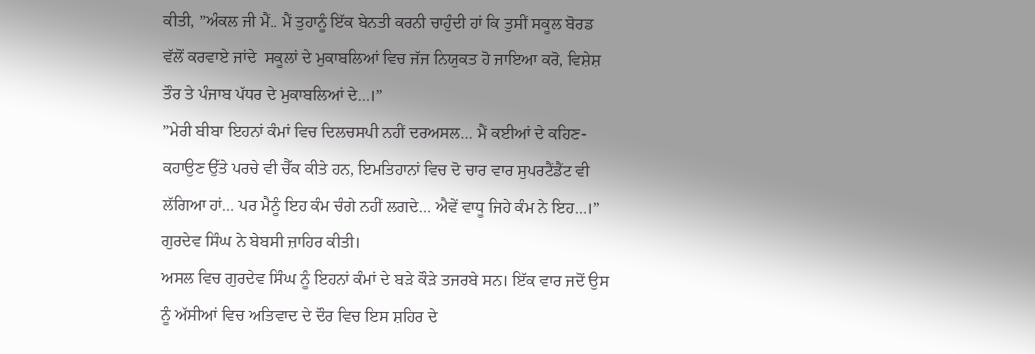ਕੀਤੀ, ”ਅੰਕਲ ਜੀ ਮੈਂ.. ਮੈਂ ਤੁਹਾਨੂੰ ਇੱਕ ਬੇਨਤੀ ਕਰਨੀ ਚਾਹੁੰਦੀ ਹਾਂ ਕਿ ਤੁਸੀਂ ਸਕੂਲ ਬੋਰਡ ਵੱਲੋਂ ਕਰਵਾਏ ਜਾਂਦੇ  ਸਕੂਲਾਂ ਦੇ ਮੁਕਾਬਲਿਆਂ ਵਿਚ ਜੱਜ ਨਿਯੁਕਤ ਹੋ ਜਾਇਆ ਕਰੋ, ਵਿਸ਼ੇਸ਼ ਤੌਰ ਤੇ ਪੰਜਾਬ ਪੱਧਰ ਦੇ ਮੁਕਾਬਲਿਆਂ ਦੇ…।”
”ਮੇਰੀ ਬੀਬਾ ਇਹਨਾਂ ਕੰਮਾਂ ਵਿਚ ਦਿਲਚਸਪੀ ਨਹੀਂ ਦਰਅਸਲ… ਮੈਂ ਕਈਆਂ ਦੇ ਕਹਿਣ-ਕਹਾਉਣ ਉੱਤੇ ਪਰਚੇ ਵੀ ਚੈੱਕ ਕੀਤੇ ਹਨ, ਇਮਤਿਹਾਨਾਂ ਵਿਚ ਦੋ ਚਾਰ ਵਾਰ ਸੁਪਰਟੈਂਡੈਂਟ ਵੀ ਲੱਗਿਆ ਹਾਂ… ਪਰ ਮੈਨੂੰ ਇਹ ਕੰਮ ਚੰਗੇ ਨਹੀਂ ਲਗਦੇ… ਐਵੇਂ ਵਾਧੂ ਜਿਹੇ ਕੰਮ ਨੇ ਇਹ…।” ਗੁਰਦੇਵ ਸਿੰਘ ਨੇ ਬੇਬਸੀ ਜ਼ਾਹਿਰ ਕੀਤੀ।
ਅਸਲ ਵਿਚ ਗੁਰਦੇਵ ਸਿੰਘ ਨੂੰ ਇਹਨਾਂ ਕੰਮਾਂ ਦੇ ਬੜੇ ਕੌੜੇ ਤਜਰਬੇ ਸਨ। ਇੱਕ ਵਾਰ ਜਦੋਂ ਉਸ ਨੂੰ ਅੱਸੀਆਂ ਵਿਚ ਅਤਿਵਾਦ ਦੇ ਦੌਰ ਵਿਚ ਇਸ ਸ਼ਹਿਰ ਦੇ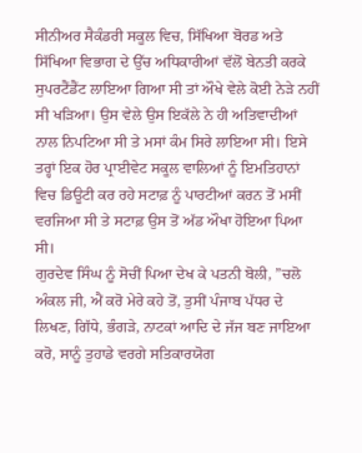ਸੀਨੀਅਰ ਸੈਕੰਡਰੀ ਸਕੂਲ ਵਿਚ, ਸਿੱਖਿਆ ਬੋਰਡ ਅਤੇ ਸਿੱਖਿਆ ਵਿਭਾਗ ਦੇ ਉੱਚ ਅਧਿਕਾਰੀਆਂ ਵੱਲੋਂ ਬੇਨਤੀ ਕਰਕੇ ਸੁਪਰਟੈਂਡੈਂਟ ਲਾਇਆ ਗਿਆ ਸੀ ਤਾਂ ਔਖੇ ਵੇਲੇ ਕੋਈ ਨੇੜੇ ਨਹੀਂ ਸੀ ਖੜਿਆ। ਉਸ ਵੇਲੇ ਉਸ ਇਕੱਲੇ ਨੇ ਹੀ ਅਤਿਵਾਦੀਆਂ ਨਾਲ ਨਿਪਟਿਆ ਸੀ ਤੇ ਮਸਾਂ ਕੰਮ ਸਿਰੇ ਲਾਇਆ ਸੀ। ਇਸੇ ਤਰ੍ਹਾਂ ਇਕ ਹੋਰ ਪ੍ਰਾਈਵੇਟ ਸਕੂਲ ਵਾਲਿਆਂ ਨੂੰ ਇਮਤਿਹਾਨਾਂ ਵਿਚ ਡਿਊਟੀ ਕਰ ਰਹੇ ਸਟਾਫ਼ ਨੂੰ ਪਾਰਟੀਆਂ ਕਰਨ ਤੋਂ ਮਸੀਂ ਵਰਜਿਆ ਸੀ ਤੇ ਸਟਾਫ਼ ਉਸ ਤੋਂ ਅੱਡ ਔਖਾ ਹੋਇਆ ਪਿਆ ਸੀ।
ਗੁਰਦੇਵ ਸਿੰਘ ਨੂੰ ਸੋਚੀਂ ਪਿਆ ਦੇਖ ਕੇ ਪਤਨੀ ਬੋਲੀ, ”ਚਲੋ ਅੰਕਲ ਜੀ, ਐਂ ਕਰੋ ਮੇਰੇ ਕਹੇ ਤੋਂ, ਤੁਸੀਂ ਪੰਜਾਬ ਪੱਧਰ ਦੇ ਲਿਖਣ, ਗਿੱਧੇ, ਭੰਗੜੇ, ਨਾਟਕਾਂ ਆਦਿ ਦੇ ਜੱਜ ਬਣ ਜਾਇਆ ਕਰੋ, ਸਾਨੂੰ ਤੁਹਾਡੇ ਵਰਗੇ ਸਤਿਕਾਰਯੋਗ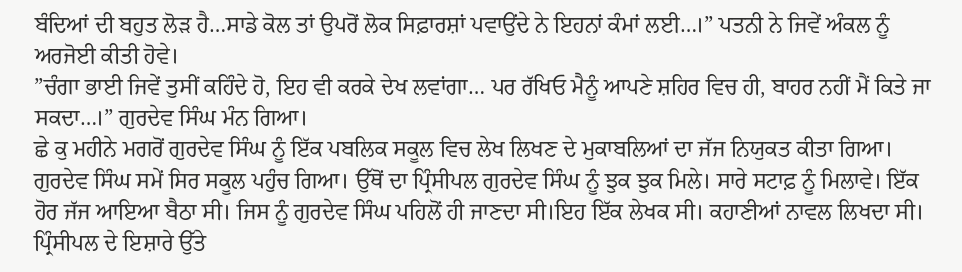ਬੰਦਿਆਂ ਦੀ ਬਹੁਤ ਲੋੜ ਹੈ…ਸਾਡੇ ਕੋਲ ਤਾਂ ਉਪਰੋਂ ਲੋਕ ਸਿਫ਼ਾਰਸ਼ਾਂ ਪਵਾਉਂਦੇ ਨੇ ਇਹਨਾਂ ਕੰਮਾਂ ਲਈ…।” ਪਤਨੀ ਨੇ ਜਿਵੇਂ ਅੰਕਲ ਨੂੰ ਅਰਜੋਈ ਕੀਤੀ ਹੋਵੇ।
”ਚੰਗਾ ਭਾਈ ਜਿਵੇਂ ਤੁਸੀਂ ਕਹਿੰਦੇ ਹੋ, ਇਹ ਵੀ ਕਰਕੇ ਦੇਖ ਲਵਾਂਗਾ… ਪਰ ਰੱਖਿਓ ਮੈਨੂੰ ਆਪਣੇ ਸ਼ਹਿਰ ਵਿਚ ਹੀ, ਬਾਹਰ ਨਹੀਂ ਮੈਂ ਕਿਤੇ ਜਾ ਸਕਦਾ…।” ਗੁਰਦੇਵ ਸਿੰਘ ਮੰਨ ਗਿਆ।
ਛੇ ਕੁ ਮਹੀਨੇ ਮਗਰੋਂ ਗੁਰਦੇਵ ਸਿੰਘ ਨੂੰ ਇੱਕ ਪਬਲਿਕ ਸਕੂਲ ਵਿਚ ਲੇਖ ਲਿਖਣ ਦੇ ਮੁਕਾਬਲਿਆਂ ਦਾ ਜੱਜ ਨਿਯੁਕਤ ਕੀਤਾ ਗਿਆ। ਗੁਰਦੇਵ ਸਿੰਘ ਸਮੇਂ ਸਿਰ ਸਕੂਲ ਪਹੁੰਚ ਗਿਆ। ਉੱਥੋਂ ਦਾ ਪ੍ਰਿੰਸੀਪਲ ਗੁਰਦੇਵ ਸਿੰਘ ਨੂੰ ਝੁਕ ਝੁਕ ਮਿਲੇ। ਸਾਰੇ ਸਟਾਫ਼ ਨੂੰ ਮਿਲਾਵੇ। ਇੱਕ ਹੋਰ ਜੱਜ ਆਇਆ ਬੈਠਾ ਸੀ। ਜਿਸ ਨੂੰ ਗੁਰਦੇਵ ਸਿੰਘ ਪਹਿਲੋਂ ਹੀ ਜਾਣਦਾ ਸੀ।ਇਹ ਇੱਕ ਲੇਖਕ ਸੀ। ਕਹਾਣੀਆਂ ਨਾਵਲ ਲਿਖਦਾ ਸੀ। ਪ੍ਰਿੰਸੀਪਲ ਦੇ ਇਸ਼ਾਰੇ ਉੱਤੇ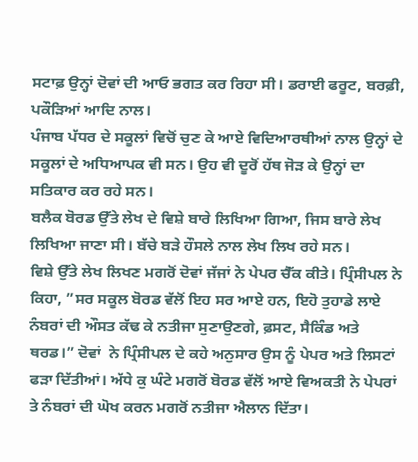ਸਟਾਫ਼ ਉਨ੍ਹਾਂ ਦੋਵਾਂ ਦੀ ਆਓ ਭਗਤ ਕਰ ਰਿਹਾ ਸੀ। ਡਰਾਈ ਫਰੂਟ, ਬਰਫ਼ੀ, ਪਕੌੜਿਆਂ ਆਦਿ ਨਾਲ।
ਪੰਜਾਬ ਪੱਧਰ ਦੇ ਸਕੂਲਾਂ ਵਿਚੋਂ ਚੁਣ ਕੇ ਆਏ ਵਿਦਿਆਰਥੀਆਂ ਨਾਲ ਉਨ੍ਹਾਂ ਦੇ ਸਕੂਲਾਂ ਦੇ ਅਧਿਆਪਕ ਵੀ ਸਨ। ਉਹ ਵੀ ਦੂਰੋਂ ਹੱਥ ਜੋੜ ਕੇ ਉਨ੍ਹਾਂ ਦਾ ਸਤਿਕਾਰ ਕਰ ਰਹੇ ਸਨ।
ਬਲੈਕ ਬੋਰਡ ਉੱਤੇ ਲੇਖ ਦੇ ਵਿਸ਼ੇ ਬਾਰੇ ਲਿਖਿਆ ਗਿਆ, ਜਿਸ ਬਾਰੇ ਲੇਖ ਲਿਖਿਆ ਜਾਣਾ ਸੀ। ਬੱਚੇ ਬੜੇ ਹੌਸਲੇ ਨਾਲ ਲੇਖ ਲਿਖ ਰਹੇ ਸਨ।
ਵਿਸ਼ੇ ਉੱਤੇ ਲੇਖ ਲਿਖਣ ਮਗਰੋਂ ਦੋਵਾਂ ਜੱਜਾਂ ਨੇ ਪੇਪਰ ਚੈੱਕ ਕੀਤੇ। ਪ੍ਰਿੰਸੀਪਲ ਨੇ ਕਿਹਾ, ”ਸਰ ਸਕੂਲ ਬੋਰਡ ਵੱਲੋਂ ਇਹ ਸਰ ਆਏ ਹਨ, ਇਹੋ ਤੁਹਾਡੇ ਲਾਏ ਨੰਬਰਾਂ ਦੀ ਔਸਤ ਕੱਢ ਕੇ ਨਤੀਜਾ ਸੁਣਾਉਣਗੇ, ਫ਼ਸਟ, ਸੈਕਿੰਡ ਅਤੇ ਥਰਡ।” ਦੋਵਾਂ  ਨੇ ਪ੍ਰਿੰਸੀਪਲ ਦੇ ਕਹੇ ਅਨੁਸਾਰ ਉਸ ਨੂੰ ਪੇਪਰ ਅਤੇ ਲਿਸਟਾਂ ਫੜਾ ਦਿੱਤੀਆਂ। ਅੱਧੇ ਕੁ ਘੰਟੇ ਮਗਰੋਂ ਬੋਰਡ ਵੱਲੋਂ ਆਏ ਵਿਅਕਤੀ ਨੇ ਪੇਪਰਾਂ ਤੇ ਨੰਬਰਾਂ ਦੀ ਘੋਖ ਕਰਨ ਮਗਰੋਂ ਨਤੀਜਾ ਐਲਾਨ ਦਿੱਤਾ।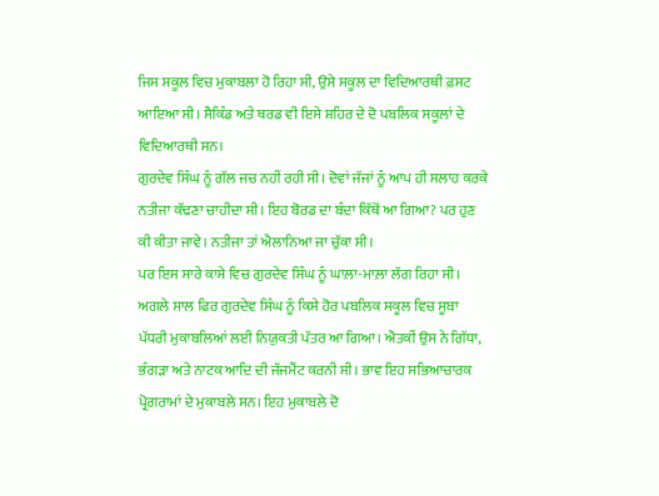ਜਿਸ ਸਕੂਲ ਵਿਚ ਮੁਕਾਬਲਾ ਹੋ ਰਿਹਾ ਸੀ, ਉਸੇ ਸਕੂਲ ਦਾ ਵਿਦਿਆਰਥੀ ਫ਼ਸਟ ਆਇਆ ਸੀ। ਸੈਕਿੰਡ ਅਤੇ ਥਰਡ ਵੀ ਇਸੇ ਸ਼ਹਿਰ ਦੇ ਦੋ ਪਬਲਿਕ ਸਕੂਲਾਂ ਦੇ ਵਿਦਿਆਰਥੀ ਸਨ।
ਗੁਰਦੇਵ ਸਿੰਘ ਨੂੰ ਗੱਲ ਜਚ ਨਹੀਂ ਰਹੀ ਸੀ। ਦੋਵਾਂ ਜੱਜਾਂ ਨੂੰ ਆਪ ਹੀ ਸਲਾਹ ਕਰਕੇ ਨਤੀਜਾ ਕੱਢਣਾ ਚਾਹੀਦਾ ਸੀ। ਇਹ ਬੋਰਡ ਦਾ ਬੰਦਾ ਕਿੱਥੋਂ ਆ ਗਿਆ? ਪਰ ਹੁਣ ਕੀ ਕੀਤਾ ਜਾਵੇ। ਨਤੀਜਾ ਤਾਂ ਐਲਾਨਿਆ ਜਾ ਚੁੱਕਾ ਸੀ।
ਪਰ ਇਸ ਸਾਰੇ ਕਾਸੇ ਵਿਚ ਗੁਰਦੇਵ ਸਿੰਘ ਨੂੰ ਘਾਲ਼ਾ-ਮਾਲ਼ਾ ਲੱਗ ਰਿਹਾ ਸੀ।
ਅਗਲੇ ਸਾਲ ਫਿਰ ਗੁਰਦੇਵ ਸਿੰਘ ਨੂੰ ਕਿਸੇ ਹੋਰ ਪਬਲਿਕ ਸਕੂਲ ਵਿਚ ਸੂਬਾ ਪੱਧਰੀ ਮੁਕਾਬਲਿਆਂ ਲਈ ਨਿਯੁਕਤੀ ਪੱਤਰ ਆ ਗਿਆ। ਐਤਕੀਂ ਉਸ ਨੇ ਗਿੱਧਾ, ਭੰਗੜਾ ਅਤੇ ਨਾਟਕ ਆਦਿ ਦੀ ਜੱਜਮੈਂਟ ਕਰਨੀ ਸੀ। ਭਾਵ ਇਹ ਸਭਿਆਚਾਰਕ ਪ੍ਰੋਗਰਾਮਾਂ ਦੇ ਮੁਕਾਬਲੇ ਸਨ। ਇਹ ਮੁਕਾਬਲੇ ਦੋ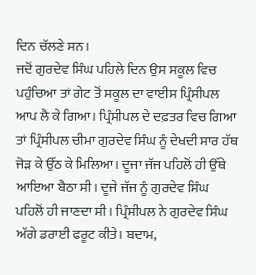ਦਿਨ ਚੱਲਣੇ ਸਨ।
ਜਦੋਂ ਗੁਰਦੇਵ ਸਿੰਘ ਪਹਿਲੇ ਦਿਨ ਉਸ ਸਕੂਲ ਵਿਚ ਪਹੁੰਚਿਆ ਤਾਂ ਗੇਟ ਤੋਂ ਸਕੂਲ ਦਾ ਵਾਈਸ ਪ੍ਰਿੰਸੀਪਲ ਆਪ ਲੈ ਕੇ ਗਿਆ। ਪ੍ਰਿੰਸੀਪਲ ਦੇ ਦਫ਼ਤਰ ਵਿਚ ਗਿਆ ਤਾਂ ਪ੍ਰਿੰਸੀਪਲ ਚੀਮਾ ਗੁਰਦੇਵ ਸਿੰਘ ਨੂੰ ਦੇਖਦੀ ਸਾਰ ਹੱਥ ਜੋੜ ਕੇ ਉੱਠ ਕੇ ਮਿਲਿਆ। ਦੂਜਾ ਜੱਜ ਪਹਿਲੋਂ ਹੀ ਉੱਥੇ ਆਇਆ ਬੈਠਾ ਸੀ। ਦੂਜੇ ਜੱਜ ਨੂੰ ਗੁਰਦੇਵ ਸਿੰਘ ਪਹਿਲੋਂ ਹੀ ਜਾਣਦਾ ਸੀ। ਪ੍ਰਿੰਸੀਪਲ ਨੇ ਗੁਰਦੇਵ ਸਿੰਘ ਅੱਗੇ ਡਰਾਈ ਫਰੂਟ ਕੀਤੇ। ਬਦਾਮ,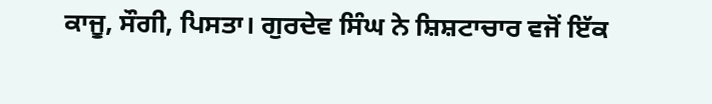ਕਾਜੂ, ਸੌਗੀ, ਪਿਸਤਾ। ਗੁਰਦੇਵ ਸਿੰਘ ਨੇ ਸ਼ਿਸ਼ਟਾਚਾਰ ਵਜੋਂ ਇੱਕ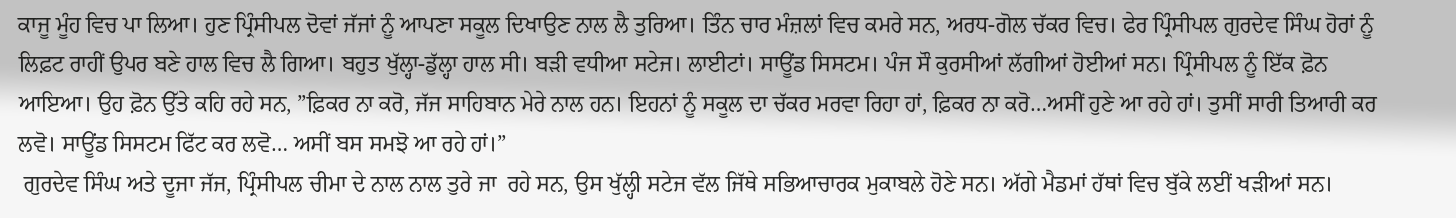ਕਾਜੂ ਮੂੰਹ ਵਿਚ ਪਾ ਲਿਆ। ਹੁਣ ਪ੍ਰਿੰਸੀਪਲ ਦੋਵਾਂ ਜੱਜਾਂ ਨੂੰ ਆਪਣਾ ਸਕੂਲ ਦਿਖਾਉਣ ਨਾਲ ਲੈ ਤੁਰਿਆ। ਤਿੰਨ ਚਾਰ ਮੰਜ਼ਲਾਂ ਵਿਚ ਕਮਰੇ ਸਨ, ਅਰਧ-ਗੋਲ ਚੱਕਰ ਵਿਚ। ਫੇਰ ਪ੍ਰਿੰਸੀਪਲ ਗੁਰਦੇਵ ਸਿੰਘ ਹੋਰਾਂ ਨੂੰ ਲਿਫ਼ਟ ਰਾਹੀਂ ਉਪਰ ਬਣੇ ਹਾਲ ਵਿਚ ਲੈ ਗਿਆ। ਬਹੁਤ ਖੁੱਲ੍ਹਾ-ਡੁੱਲ੍ਹਾ ਹਾਲ ਸੀ। ਬੜੀ ਵਧੀਆ ਸਟੇਜ। ਲਾਈਟਾਂ। ਸਾਊਂਡ ਸਿਸਟਮ। ਪੰਜ ਸੌ ਕੁਰਸੀਆਂ ਲੱਗੀਆਂ ਹੋਈਆਂ ਸਨ। ਪ੍ਰਿੰਸੀਪਲ ਨੂੰ ਇੱਕ ਫ਼ੋਨ ਆਇਆ। ਉਹ ਫ਼ੋਨ ਉੱਤੇ ਕਹਿ ਰਹੇ ਸਨ, ”ਫ਼ਿਕਰ ਨਾ ਕਰੋ, ਜੱਜ ਸਾਹਿਬਾਨ ਮੇਰੇ ਨਾਲ ਹਨ। ਇਹਨਾਂ ਨੂੰ ਸਕੂਲ ਦਾ ਚੱਕਰ ਮਰਵਾ ਰਿਹਾ ਹਾਂ, ਫ਼ਿਕਰ ਨਾ ਕਰੋ…ਅਸੀਂ ਹੁਣੇ ਆ ਰਹੇ ਹਾਂ। ਤੁਸੀਂ ਸਾਰੀ ਤਿਆਰੀ ਕਰ ਲਵੋ। ਸਾਊਂਡ ਸਿਸਟਮ ਫਿੱਟ ਕਰ ਲਵੋ… ਅਸੀਂ ਬਸ ਸਮਝੋ ਆ ਰਹੇ ਹਾਂ।”
 ਗੁਰਦੇਵ ਸਿੰਘ ਅਤੇ ਦੂਜਾ ਜੱਜ, ਪ੍ਰਿੰਸੀਪਲ ਚੀਮਾ ਦੇ ਨਾਲ ਨਾਲ ਤੁਰੇ ਜਾ  ਰਹੇ ਸਨ, ਉਸ ਖੁੱਲ੍ਹੀ ਸਟੇਜ ਵੱਲ ਜਿੱਥੇ ਸਭਿਆਚਾਰਕ ਮੁਕਾਬਲੇ ਹੋਣੇ ਸਨ। ਅੱਗੇ ਮੈਡਮਾਂ ਹੱਥਾਂ ਵਿਚ ਬੁੱਕੇ ਲਈਂ ਖੜੀਆਂ ਸਨ।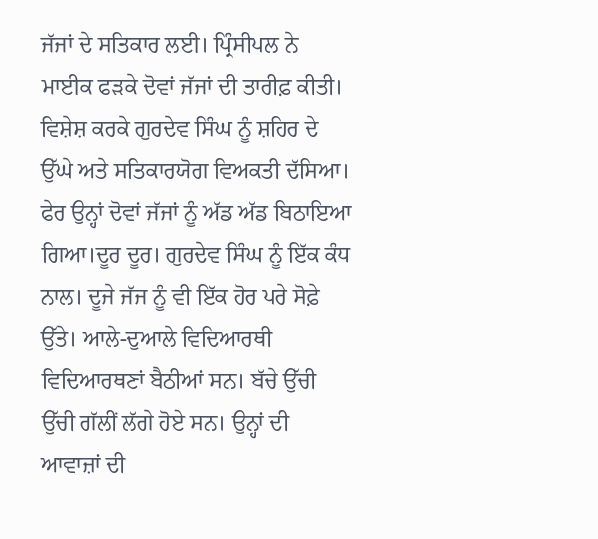ਜੱਜਾਂ ਦੇ ਸਤਿਕਾਰ ਲਈ। ਪ੍ਰਿੰਸੀਪਲ ਨੇ ਮਾਈਕ ਫੜਕੇ ਦੋਵਾਂ ਜੱਜਾਂ ਦੀ ਤਾਰੀਫ਼ ਕੀਤੀ। ਵਿਸ਼ੇਸ਼ ਕਰਕੇ ਗੁਰਦੇਵ ਸਿੰਘ ਨੂੰ ਸ਼ਹਿਰ ਦੇ ਉੱਘੇ ਅਤੇ ਸਤਿਕਾਰਯੋਗ ਵਿਅਕਤੀ ਦੱਸਿਆ।  ਫੇਰ ਉਨ੍ਹਾਂ ਦੋਵਾਂ ਜੱਜਾਂ ਨੂੰ ਅੱਡ ਅੱਡ ਬਿਠਾਇਆ ਗਿਆ।ਦੂਰ ਦੂਰ। ਗੁਰਦੇਵ ਸਿੰਘ ਨੂੰ ਇੱਕ ਕੰਧ ਨਾਲ। ਦੂਜੇ ਜੱਜ ਨੂੰ ਵੀ ਇੱਕ ਹੋਰ ਪਰੇ ਸੋਫ਼ੇ ਉੱਤੇ। ਆਲੇ-ਦੁਆਲੇ ਵਿਦਿਆਰਥੀ ਵਿਦਿਆਰਥਣਾਂ ਬੈਠੀਆਂ ਸਨ। ਬੱਚੇ ਉੱਚੀ ਉੱਚੀ ਗੱਲੀਂ ਲੱਗੇ ਹੋਏ ਸਨ। ਉਨ੍ਹਾਂ ਦੀ ਆਵਾਜ਼ਾਂ ਦੀ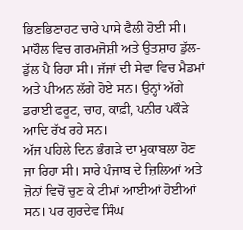ਭਿਣਭਿਣਾਹਟ ਚਾਰੇ ਪਾਸੇ ਫੈਲੀ ਹੋਈ ਸੀ। ਮਾਹੌਲ ਵਿਚ ਗਰਮਜੋਸ਼ੀ ਅਤੇ ਉਤਸ਼ਾਹ ਡੁੱਲ-ਡੁੱਲ ਪੈ ਰਿਹਾ ਸੀ। ਜੱਜਾਂ ਦੀ ਸੇਵਾ ਵਿਚ ਮੈਡਮਾਂ ਅਤੇ ਪੀਅਨ ਲੱਗੇ ਹੋਏ ਸਨ। ਉਨ੍ਹਾਂ ਅੱਗੇ ਡਰਾਈ ਫਰੂਟ, ਚਾਹ, ਕਾਫ਼ੀ, ਪਨੀਰ ਪਕੌੜੇ ਆਦਿ ਰੱਖ ਰਹੇ ਸਨ।
ਅੱਜ ਪਹਿਲੇ ਦਿਨ ਭੰਗੜੇ ਦਾ ਮੁਕਾਬਲਾ ਹੋਣ ਜਾ ਰਿਹਾ ਸੀ। ਸਾਰੇ ਪੰਜਾਬ ਦੇ ਜ਼ਿਲਿਆਂ ਅਤੇ ਜ਼ੋਨਾਂ ਵਿਚੋਂ ਚੁਣ ਕੇ ਟੀਮਾਂ ਆਈਆਂ ਹੋਈਆਂ ਸਨ। ਪਰ ਗੁਰਦੇਵ ਸਿੰਘ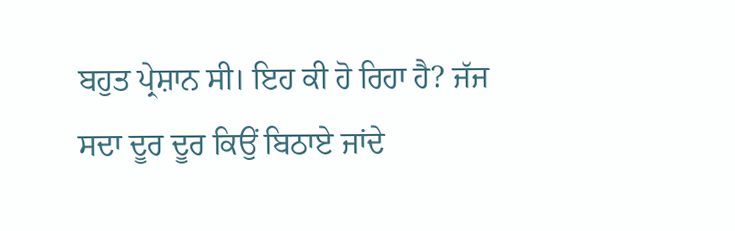ਬਹੁਤ ਪ੍ਰੇਸ਼ਾਨ ਸੀ। ਇਹ ਕੀ ਹੋ ਰਿਹਾ ਹੈ? ਜੱਜ ਸਦਾ ਦੂਰ ਦੂਰ ਕਿਉਂ ਬਿਠਾਏ ਜਾਂਦੇ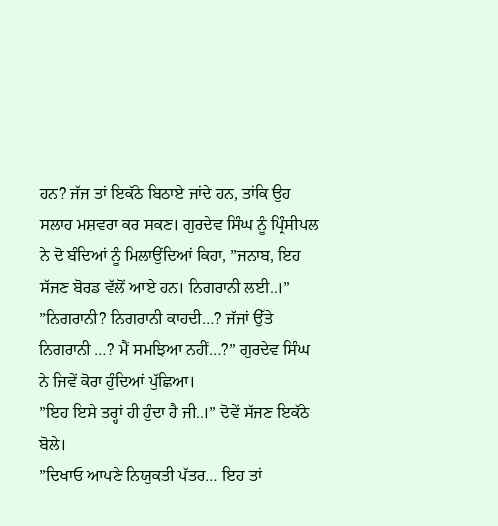ਹਨ? ਜੱਜ ਤਾਂ ਇਕੱਠੇ ਬਿਠਾਏ ਜਾਂਦੇ ਹਨ, ਤਾਂਕਿ ਉਹ ਸਲਾਹ ਮਸ਼ਵਰਾ ਕਰ ਸਕਣ। ਗੁਰਦੇਵ ਸਿੰਘ ਨੂੰ ਪ੍ਰਿੰਸੀਪਲ ਨੇ ਦੋ ਬੰਦਿਆਂ ਨੂੰ ਮਿਲਾਉਂਦਿਆਂ ਕਿਹਾ, ”ਜਨਾਬ, ਇਹ ਸੱਜਣ ਬੋਰਡ ਵੱਲੋਂ ਆਏ ਹਨ। ਨਿਗਰਾਨੀ ਲਈ..।”
”ਨਿਗਰਾਨੀ? ਨਿਗਰਾਨੀ ਕਾਹਦੀ…? ਜੱਜਾਂ ਉੱਤੇ ਨਿਗਰਾਨੀ …? ਮੈਂ ਸਮਝਿਆ ਨਹੀਂ…?” ਗੁਰਦੇਵ ਸਿੰਘ ਨੇ ਜਿਵੇਂ ਕੋਰਾ ਹੁੰਦਿਆਂ ਪੁੱਛਿਆ।
”ਇਹ ਇਸੇ ਤਰ੍ਹਾਂ ਹੀ ਹੁੰਦਾ ਹੈ ਜੀ..।” ਦੋਵੇਂ ਸੱਜਣ ਇਕੱਠੇ ਬੋਲੇ।
”ਦਿਖਾਓ ਆਪਣੇ ਨਿਯੁਕਤੀ ਪੱਤਰ… ਇਹ ਤਾਂ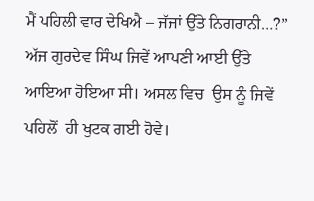ਮੈਂ ਪਹਿਲੀ ਵਾਰ ਦੇਖਿਐ – ਜੱਜਾਂ ਉੱਤੇ ਨਿਗਰਾਨੀ…?” ਅੱਜ ਗੁਰਦੇਵ ਸਿੰਘ ਜਿਵੇਂ ਆਪਣੀ ਆਈ ਉੱਤੇ ਆਇਆ ਹੋਇਆ ਸੀ। ਅਸਲ ਵਿਚ  ਉਸ ਨੂੰ ਜਿਵੇਂ ਪਹਿਲੋਂ  ਹੀ ਖੁਟਕ ਗਈ ਹੋਵੇ।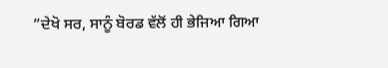”ਦੇਖੋ ਸਰ, ਸਾਨੂੰ ਬੋਰਡ ਵੱਲੋਂ ਹੀ ਭੇਜਿਆ ਗਿਆ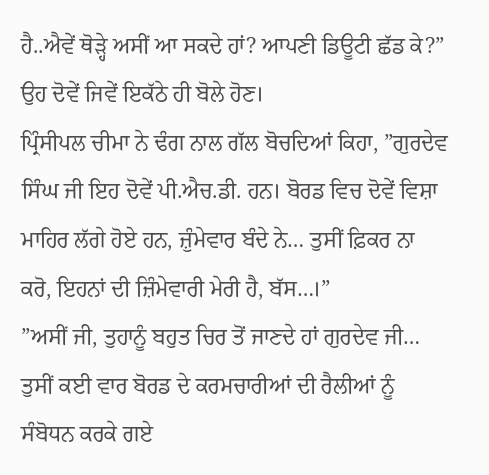ਹੈ..ਐਵੇਂ ਥੋੜ੍ਹੇ ਅਸੀਂ ਆ ਸਕਦੇ ਹਾਂ? ਆਪਣੀ ਡਿਊਟੀ ਛੱਡ ਕੇ?” ਉਹ ਦੋਵੇਂ ਜਿਵੇਂ ਇਕੱਠੇ ਹੀ ਬੋਲੇ ਹੋਣ।
ਪ੍ਰਿੰਸੀਪਲ ਚੀਮਾ ਨੇ ਢੰਗ ਨਾਲ ਗੱਲ ਬੋਚਦਿਆਂ ਕਿਹਾ, ”ਗੁਰਦੇਵ ਸਿੰਘ ਜੀ ਇਹ ਦੋਵੇਂ ਪੀ.ਐਚ.ਡੀ. ਹਨ। ਬੋਰਡ ਵਿਚ ਦੋਵੇਂ ਵਿਸ਼ਾ ਮਾਹਿਰ ਲੱਗੇ ਹੋਏ ਹਨ, ਜ਼ੁੰਮੇਵਾਰ ਬੰਦੇ ਨੇ… ਤੁਸੀਂ ਫ਼ਿਕਰ ਨਾ ਕਰੋ, ਇਹਨਾਂ ਦੀ ਜ਼ਿੰਮੇਵਾਰੀ ਮੇਰੀ ਹੈ, ਬੱਸ…।”
”ਅਸੀਂ ਜੀ, ਤੁਹਾਨੂੰ ਬਹੁਤ ਚਿਰ ਤੋਂ ਜਾਣਦੇ ਹਾਂ ਗੁਰਦੇਵ ਜੀ… ਤੁਸੀਂ ਕਈ ਵਾਰ ਬੋਰਡ ਦੇ ਕਰਮਚਾਰੀਆਂ ਦੀ ਰੈਲੀਆਂ ਨੂੰ ਸੰਬੋਧਨ ਕਰਕੇ ਗਏ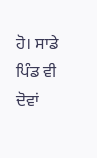ਹੋ। ਸਾਡੇ ਪਿੰਡ ਵੀ ਦੋਵਾਂ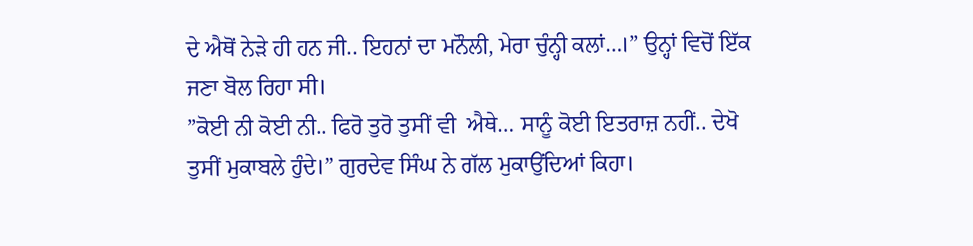ਦੇ ਐਥੋਂ ਨੇੜੇ ਹੀ ਹਨ ਜੀ.. ਇਹਨਾਂ ਦਾ ਮਨੌਲੀ, ਮੇਰਾ ਚੁੰਨ੍ਹੀ ਕਲਾਂ…।” ਉਨ੍ਹਾਂ ਵਿਚੋਂ ਇੱਕ ਜਣਾ ਬੋਲ ਰਿਹਾ ਸੀ।
”ਕੋਈ ਨੀ ਕੋਈ ਨੀ.. ਫਿਰੋ ਤੁਰੋ ਤੁਸੀਂ ਵੀ  ਐਥੇ… ਸਾਨੂੰ ਕੋਈ ਇਤਰਾਜ਼ ਨਹੀਂ.. ਦੇਖੋ ਤੁਸੀਂ ਮੁਕਾਬਲੇ ਹੁੰਦੇ।” ਗੁਰਦੇਵ ਸਿੰਘ ਨੇ ਗੱਲ ਮੁਕਾਉਂਦਿਆਂ ਕਿਹਾ।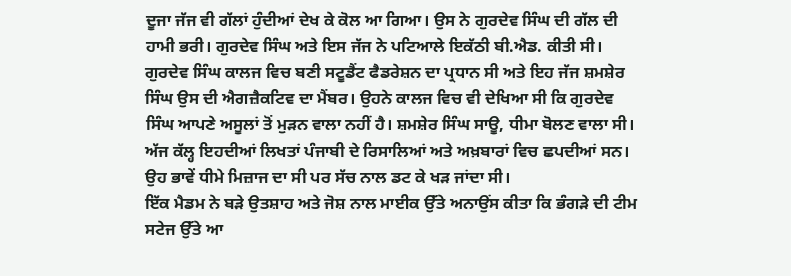ਦੂਜਾ ਜੱਜ ਵੀ ਗੱਲਾਂ ਹੁੰਦੀਆਂ ਦੇਖ ਕੇ ਕੋਲ ਆ ਗਿਆ। ਉਸ ਨੇ ਗੁਰਦੇਵ ਸਿੰਘ ਦੀ ਗੱਲ ਦੀ ਹਾਮੀ ਭਰੀ। ਗੁਰਦੇਵ ਸਿੰਘ ਅਤੇ ਇਸ ਜੱਜ ਨੇ ਪਟਿਆਲੇ ਇਕੱਠੀ ਬੀ.ਐਡ. ਕੀਤੀ ਸੀ। ਗੁਰਦੇਵ ਸਿੰਘ ਕਾਲਜ ਵਿਚ ਬਣੀ ਸਟੂਡੈਂਟ ਫੈਡਰੇਸ਼ਨ ਦਾ ਪ੍ਰਧਾਨ ਸੀ ਅਤੇ ਇਹ ਜੱਜ ਸ਼ਮਸ਼ੇਰ ਸਿੰਘ ਉਸ ਦੀ ਐਗਜ਼ੈਕਟਿਵ ਦਾ ਮੈਂਬਰ। ਉਹਨੇ ਕਾਲਜ ਵਿਚ ਵੀ ਦੇਖਿਆ ਸੀ ਕਿ ਗੁਰਦੇਵ ਸਿੰਘ ਆਪਣੇ ਅਸੂਲਾਂ ਤੋਂ ਮੁੜਨ ਵਾਲਾ ਨਹੀਂ ਹੈ। ਸ਼ਮਸ਼ੇਰ ਸਿੰਘ ਸਾਊ, ਧੀਮਾ ਬੋਲਣ ਵਾਲਾ ਸੀ। ਅੱਜ ਕੱਲ੍ਹ ਇਹਦੀਆਂ ਲਿਖਤਾਂ ਪੰਜਾਬੀ ਦੇ ਰਿਸਾਲਿਆਂ ਅਤੇ ਅਖ਼ਬਾਰਾਂ ਵਿਚ ਛਪਦੀਆਂ ਸਨ। ਉਹ ਭਾਵੇਂ ਧੀਮੇ ਮਿਜ਼ਾਜ ਦਾ ਸੀ ਪਰ ਸੱਚ ਨਾਲ ਡਟ ਕੇ ਖੜ ਜਾਂਦਾ ਸੀ।
ਇੱਕ ਮੈਡਮ ਨੇ ਬੜੇ ਉਤਸ਼ਾਹ ਅਤੇ ਜੋਸ਼ ਨਾਲ ਮਾਈਕ ਉੱਤੇ ਅਨਾਉਂਸ ਕੀਤਾ ਕਿ ਭੰਗੜੇ ਦੀ ਟੀਮ ਸਟੇਜ ਉੱਤੇ ਆ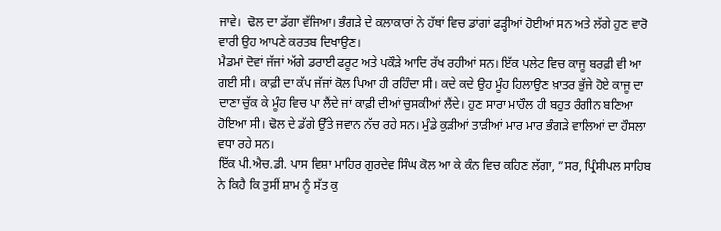ਜਾਵੇ।  ਢੋਲ ਦਾ ਡੱਗਾ ਵੱਜਿਆ। ਭੰਗੜੇ ਦੇ ਕਲਾਕਾਰਾਂ ਨੇ ਹੱਥਾਂ ਵਿਚ ਡਾਂਗਾਂ ਫੜ੍ਹੀਆਂ ਹੋਈਆਂ ਸਨ ਅਤੇ ਲੱਗੇ ਹੁਣ ਵਾਰੋ ਵਾਰੀ ਉਹ ਆਪਣੇ ਕਰਤਬ ਦਿਖਾਉਣ।
ਮੈਡਮਾਂ ਦੋਵਾਂ ਜੱਜਾਂ ਅੱਗੇ ਡਰਾਈ ਫਰੂਟ ਅਤੇ ਪਕੌੜੇ ਆਦਿ ਰੱਖ ਰਹੀਆਂ ਸਨ। ਇੱਕ ਪਲੇਟ ਵਿਚ ਕਾਜੂ ਬਰਫ਼ੀ ਵੀ ਆ ਗਈ ਸੀ। ਕਾਫ਼ੀ ਦਾ ਕੱਪ ਜੱਜਾਂ ਕੋਲ ਪਿਆ ਹੀ ਰਹਿੰਦਾ ਸੀ। ਕਦੇ ਕਦੇ ਉਹ ਮੂੰਹ ਹਿਲਾਉਣ ਖ਼ਾਤਰ ਭੁੱਜੇ ਹੋਏ ਕਾਜੂ ਦਾ ਦਾਣਾ ਚੁੱਕ ਕੇ ਮੂੰਹ ਵਿਚ ਪਾ ਲੈਂਦੇ ਜਾਂ ਕਾਫ਼ੀ ਦੀਆਂ ਚੁਸਕੀਆਂ ਲੈਂਦੇ। ਹੁਣ ਸਾਰਾ ਮਾਹੌਲ ਹੀ ਬਹੁਤ ਰੰਗੀਨ ਬਣਿਆ ਹੋਇਆ ਸੀ। ਢੋਲ ਦੇ ਡੱਗੇ ਉੱਤੇ ਜਵਾਨ ਨੱਚ ਰਹੇ ਸਨ। ਮੁੰਡੇ ਕੁੜੀਆਂ ਤਾੜੀਆਂ ਮਾਰ ਮਾਰ ਭੰਗੜੇ ਵਾਲਿਆਂ ਦਾ ਹੌਸਲਾ ਵਧਾ ਰਹੇ ਸਨ।
ਇੱਕ ਪੀ.ਐਚ.ਡੀ. ਪਾਸ ਵਿਸ਼ਾ ਮਾਹਿਰ ਗੁਰਦੇਵ ਸਿੰਘ ਕੋਲ ਆ ਕੇ ਕੰਨ ਵਿਚ ਕਹਿਣ ਲੱਗਾ, ”ਸਰ, ਪ੍ਰਿੰਸੀਪਲ ਸਾਹਿਬ ਨੇ ਕਿਹੈ ਕਿ ਤੁਸੀਂ ਸ਼ਾਮ ਨੂੰ ਸੱਤ ਕੁ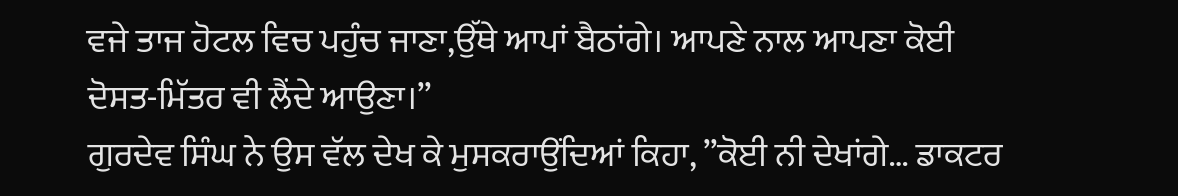ਵਜੇ ਤਾਜ ਹੋਟਲ ਵਿਚ ਪਹੁੰਚ ਜਾਣਾ,ਉੱਥੇ ਆਪਾਂ ਬੈਠਾਂਗੇ। ਆਪਣੇ ਨਾਲ ਆਪਣਾ ਕੋਈ ਦੋਸਤ-ਮਿੱਤਰ ਵੀ ਲੈਂਦੇ ਆਉਣਾ।”
ਗੁਰਦੇਵ ਸਿੰਘ ਨੇ ਉਸ ਵੱਲ ਦੇਖ ਕੇ ਮੁਸਕਰਾਉਂਦਿਆਂ ਕਿਹਾ, ”ਕੋਈ ਨੀ ਦੇਖਾਂਗੇ… ਡਾਕਟਰ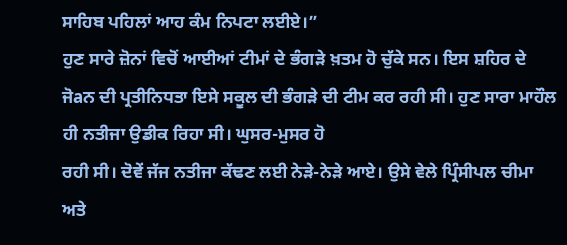ਸਾਹਿਬ ਪਹਿਲਾਂ ਆਹ ਕੰਮ ਨਿਪਟਾ ਲਈਏ।”
ਹੁਣ ਸਾਰੇ ਜ਼ੋਨਾਂ ਵਿਚੋਂ ਆਈਆਂ ਟੀਮਾਂ ਦੇ ਭੰਗੜੇ ਖ਼ਤਮ ਹੋ ਚੁੱਕੇ ਸਨ। ਇਸ ਸ਼ਹਿਰ ਦੇ ਜੋaਨ ਦੀ ਪ੍ਰਤੀਨਿਧਤਾ ਇਸੇ ਸਕੂਲ ਦੀ ਭੰਗੜੇ ਦੀ ਟੀਮ ਕਰ ਰਹੀ ਸੀ। ਹੁਣ ਸਾਰਾ ਮਾਹੌਲ ਹੀ ਨਤੀਜਾ ਉਡੀਕ ਰਿਹਾ ਸੀ। ਘੁਸਰ-ਮੁਸਰ ਹੋ
ਰਹੀ ਸੀ। ਦੋਵੇਂ ਜੱਜ ਨਤੀਜਾ ਕੱਢਣ ਲਈ ਨੇੜੇ-ਨੇੜੇ ਆਏ। ਉਸੇ ਵੇਲੇ ਪ੍ਰਿੰਸੀਪਲ ਚੀਮਾ ਅਤੇ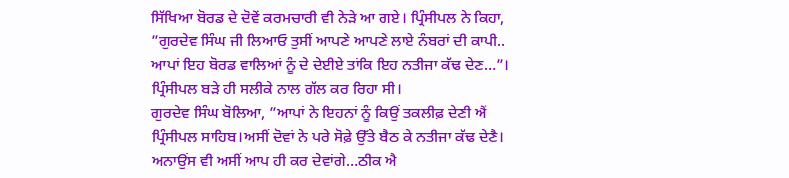ਸਿੱਖਿਆ ਬੋਰਡ ਦੇ ਦੋਵੇਂ ਕਰਮਚਾਰੀ ਵੀ ਨੇੜੇ ਆ ਗਏ। ਪ੍ਰਿੰਸੀਪਲ ਨੇ ਕਿਹਾ, ”ਗੁਰਦੇਵ ਸਿੰਘ ਜੀ ਲਿਆਓ ਤੁਸੀਂ ਆਪਣੇ ਆਪਣੇ ਲਾਏ ਨੰਬਰਾਂ ਦੀ ਕਾਪੀ.. ਆਪਾਂ ਇਹ ਬੋਰਡ ਵਾਲਿਆਂ ਨੂੰ ਦੇ ਦੇਈਏ ਤਾਂਕਿ ਇਹ ਨਤੀਜਾ ਕੱਢ ਦੇਣ…”। ਪ੍ਰਿੰਸੀਪਲ ਬੜੇ ਹੀ ਸਲੀਕੇ ਨਾਲ ਗੱਲ ਕਰ ਰਿਹਾ ਸੀ।
ਗੁਰਦੇਵ ਸਿੰਘ ਬੋਲਿਆ, ”ਆਪਾਂ ਨੇ ਇਹਨਾਂ ਨੂੰ ਕਿਉਂ ਤਕਲੀਫ਼ ਦੇਣੀ ਐਂ ਪ੍ਰਿੰਸੀਪਲ ਸਾਹਿਬ।ਅਸੀਂ ਦੋਵਾਂ ਨੇ ਪਰੇ ਸੋਫ਼ੇ ਉੱਤੇ ਬੈਠ ਕੇ ਨਤੀਜਾ ਕੱਢ ਦੇਣੈ। ਅਨਾਉਂਸ ਵੀ ਅਸੀਂ ਆਪ ਹੀ ਕਰ ਦੇਵਾਂਗੇ…ਠੀਕ ਐ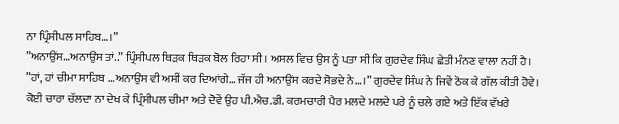ਨਾ ਪ੍ਰਿੰਸੀਪਲ ਸਾਹਿਬ…।”
”ਅਨਾਉਂਸ…ਅਨਾਉਂਸ ਤਾਂ..” ਪ੍ਰਿੰਸੀਪਲ ਥਿੜਕ ਥਿੜਕ ਬੋਲ ਰਿਹਾ ਸੀ। ਅਸਲ ਵਿਚ ਉਸ ਨੂੰ ਪਤਾ ਸੀ ਕਿ ਗੁਰਦੇਵ ਸਿੰਘ ਛੇਤੀ ਮੰਨਣ ਵਾਲਾ ਨਹੀਂ ਹੈ।
”ਹਾਂ, ਹਾਂ ਚੀਮਾ ਸਾਹਿਬ …ਅਨਾਉਂਸ ਵੀ ਅਸੀਂ ਕਰ ਦਿਆਂਗੇ… ਜੱਜ ਹੀ ਅਨਾਉਂਸ ਕਰਦੇ ਸੋਭਦੇ ਨੇ…।” ਗੁਰਦੇਵ ਸਿੰਘ ਨੇ ਜਿਵੇਂ ਠੋਕ ਕੇ ਗੱਲ ਕੀਤੀ ਹੋਵੇ।
ਕੋਈ ਚਾਰਾ ਚੱਲਦਾ ਨਾ ਦੇਖ ਕੇ ਪ੍ਰਿੰਸੀਪਲ ਚੀਮਾ ਅਤੇ ਦੋਵੇਂ ਉਹ ਪੀ.ਐਚ.ਡੀ. ਕਰਮਚਾਰੀ ਪੈਰ ਮਲਦੇ ਮਲਦੇ ਪਰੇ ਨੂੰ ਚਲੇ ਗਏ ਅਤੇ ਇੱਕ ਵੱਖਰੇ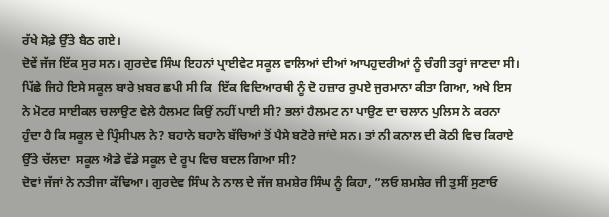ਰੱਖੇ ਸੋਫ਼ੇ ਉੱਤੇ ਬੈਠ ਗਏ।
ਦੋਵੇਂ ਜੱਜ ਇੱਕ ਸੁਰ ਸਨ। ਗੁਰਦੇਵ ਸਿੰਘ ਇਹਨਾਂ ਪ੍ਰਾਈਵੇਟ ਸਕੂਲ ਵਾਲਿਆਂ ਦੀਆਂ ਆਪਹੁਦਰੀਆਂ ਨੂੰ ਚੰਗੀ ਤਰ੍ਹਾਂ ਜਾਣਦਾ ਸੀ। ਪਿੱਛੇ ਜਿਹੇ ਇਸੇ ਸਕੂਲ ਬਾਰੇ ਖ਼ਬਰ ਛਪੀ ਸੀ ਕਿ  ਇੱਕ ਵਿਦਿਆਰਥੀ ਨੂੰ ਦੋ ਹਜ਼ਾਰ ਰੁਪਏ ਜੁਰਮਾਨਾ ਕੀਤਾ ਗਿਆ, ਅਖੇ ਇਸ ਨੇ ਮੋਟਰ ਸਾਈਕਲ ਚਲਾਉਣ ਵੇਲੇ ਹੈਲਮਟ ਕਿਉਂ ਨਹੀਂ ਪਾਈ ਸੀ? ਭਲਾਂ ਹੈਲਮਟ ਨਾ ਪਾਉਣ ਦਾ ਚਲਾਨ ਪੁਲਿਸ ਨੇ ਕਰਨਾ ਹੁੰਦਾ ਹੈ ਕਿ ਸਕੂਲ ਦੇ ਪ੍ਰਿੰਸੀਪਲ ਨੇ? ਬਹਾਨੇ ਬਹਾਨੇ ਬੱਚਿਆਂ ਤੋਂ ਪੈਸੇ ਬਟੋਰੇ ਜਾਂਦੇ ਸਨ। ਤਾਂ ਨੀ ਕਨਾਲ ਦੀ ਕੋਠੀ ਵਿਚ ਕਿਰਾਏ ਉੱਤੇ ਚੱਲਦਾ  ਸਕੂਲ ਐਡੇ ਵੱਡੇ ਸਕੂਲ ਦੇ ਰੂਪ ਵਿਚ ਬਦਲ ਗਿਆ ਸੀ?
ਦੋਵਾਂ ਜੱਜਾਂ ਨੇ ਨਤੀਜਾ ਕੱਢਿਆ। ਗੁਰਦੇਵ ਸਿੰਘ ਨੇ ਨਾਲ ਦੇ ਜੱਜ ਸ਼ਮਸ਼ੇਰ ਸਿੰਘ ਨੂੰ ਕਿਹਾ, ”ਲਓ ਸ਼ਮਸ਼ੇਰ ਜੀ ਤੁਸੀਂ ਸੁਣਾਓ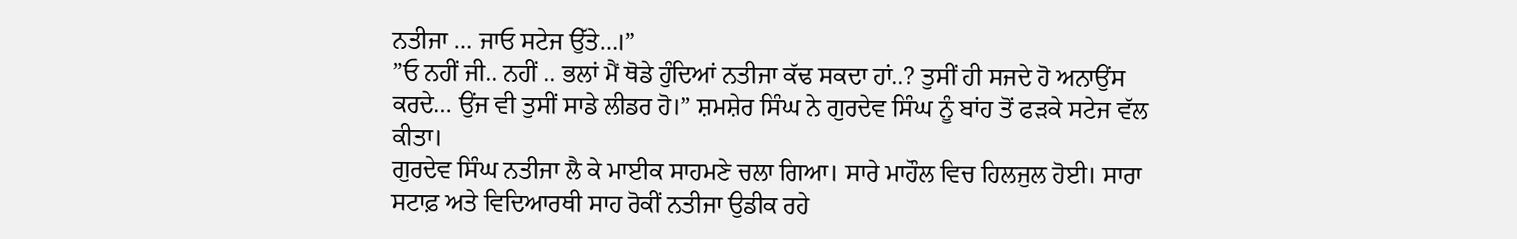ਨਤੀਜਾ … ਜਾਓ ਸਟੇਜ ਉੱਤੇ…।”
”ਓ ਨਹੀਂ ਜੀ.. ਨਹੀਂ .. ਭਲਾਂ ਮੈਂ ਥੋਡੇ ਹੁੰਦਿਆਂ ਨਤੀਜਾ ਕੱਢ ਸਕਦਾ ਹਾਂ..? ਤੁਸੀਂ ਹੀ ਸਜਦੇ ਹੋ ਅਨਾਉਂਸ ਕਰਦੇ… ਉਂਜ ਵੀ ਤੁਸੀਂ ਸਾਡੇ ਲੀਡਰ ਹੋ।” ਸ਼ਮਸ਼ੇਰ ਸਿੰਘ ਨੇ ਗੁਰਦੇਵ ਸਿੰਘ ਨੂੰ ਬਾਂਹ ਤੋਂ ਫੜਕੇ ਸਟੇਜ ਵੱਲ ਕੀਤਾ।
ਗੁਰਦੇਵ ਸਿੰਘ ਨਤੀਜਾ ਲੈ ਕੇ ਮਾਈਕ ਸਾਹਮਣੇ ਚਲਾ ਗਿਆ। ਸਾਰੇ ਮਾਹੌਲ ਵਿਚ ਹਿਲਜੁਲ ਹੋਈ। ਸਾਰਾ ਸਟਾਫ਼ ਅਤੇ ਵਿਦਿਆਰਥੀ ਸਾਹ ਰੋਕੀਂ ਨਤੀਜਾ ਉਡੀਕ ਰਹੇ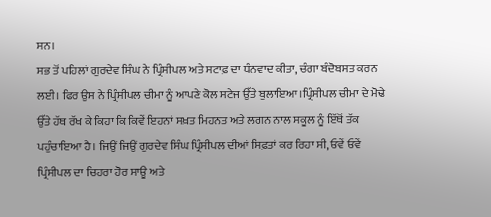ਸਨ।
ਸਭ ਤੋਂ ਪਹਿਲਾਂ ਗੁਰਦੇਵ ਸਿੰਘ ਨੇ ਪ੍ਰਿੰਸੀਪਲ ਅਤੇ ਸਟਾਫ਼ ਦਾ ਧੰਨਵਾਦ ਕੀਤਾ, ਚੰਗਾ ਬੰਦੋਬਸਤ ਕਰਨ ਲਈ। ਫਿਰ ਉਸ ਨੇ ਪ੍ਰਿੰਸੀਪਲ ਚੀਮਾ ਨੂੰ ਆਪਣੇ ਕੋਲ ਸਟੇਜ ਉੱਤੇ ਬੁਲਾਇਆ।ਪ੍ਰਿੰਸੀਪਲ ਚੀਮਾ ਦੇ ਮੋਢੇ ਉੱਤੇ ਹੱਥ ਰੱਖ ਕੇ ਕਿਹਾ ਕਿ ਕਿਵੇਂ ਇਹਨਾਂ ਸਖ਼ਤ ਮਿਹਨਤ ਅਤੇ ਲਗਨ ਨਾਲ ਸਕੂਲ ਨੂੰ ਇੱਥੋਂ ਤੱਕ ਪਹੁੰਚਾਇਆ ਹੈ। ਜਿਉਂ ਜਿਉਂ ਗੁਰਦੇਵ ਸਿੰਘ ਪ੍ਰਿੰਸੀਪਲ ਦੀਆਂ ਸਿਫ਼ਤਾਂ ਕਰ ਰਿਹਾ ਸੀ, ਓਵੇਂ ਓਵੇਂ ਪ੍ਰਿੰਸੀਪਲ ਦਾ ਚਿਹਰਾ ਹੋਰ ਸਾਊ ਅਤੇ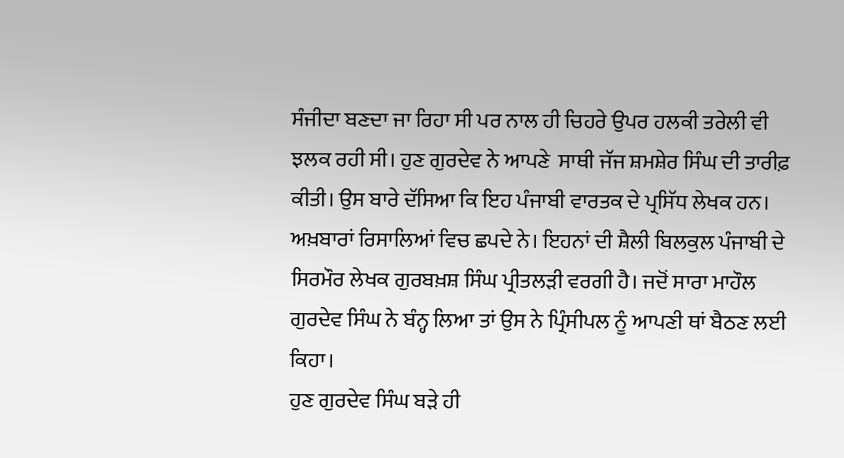ਸੰਜੀਦਾ ਬਣਦਾ ਜਾ ਰਿਹਾ ਸੀ ਪਰ ਨਾਲ ਹੀ ਚਿਹਰੇ ਉਪਰ ਹਲਕੀ ਤਰੇਲੀ ਵੀ ਝਲਕ ਰਹੀ ਸੀ। ਹੁਣ ਗੁਰਦੇਵ ਨੇ ਆਪਣੇ  ਸਾਥੀ ਜੱਜ ਸ਼ਮਸ਼ੇਰ ਸਿੰਘ ਦੀ ਤਾਰੀਫ਼ ਕੀਤੀ। ਉਸ ਬਾਰੇ ਦੱਸਿਆ ਕਿ ਇਹ ਪੰਜਾਬੀ ਵਾਰਤਕ ਦੇ ਪ੍ਰਸਿੱਧ ਲੇਖਕ ਹਨ। ਅਖ਼ਬਾਰਾਂ ਰਿਸਾਲਿਆਂ ਵਿਚ ਛਪਦੇ ਨੇ। ਇਹਨਾਂ ਦੀ ਸ਼ੈਲੀ ਬਿਲਕੁਲ ਪੰਜਾਬੀ ਦੇ ਸਿਰਮੌਰ ਲੇਖਕ ਗੁਰਬਖ਼ਸ਼ ਸਿੰਘ ਪ੍ਰੀਤਲੜੀ ਵਰਗੀ ਹੈ। ਜਦੋਂ ਸਾਰਾ ਮਾਹੌਲ ਗੁਰਦੇਵ ਸਿੰਘ ਨੇ ਬੰਨ੍ਹ ਲਿਆ ਤਾਂ ਉਸ ਨੇ ਪ੍ਰਿੰਸੀਪਲ ਨੂੰ ਆਪਣੀ ਥਾਂ ਬੈਠਣ ਲਈ ਕਿਹਾ।
ਹੁਣ ਗੁਰਦੇਵ ਸਿੰਘ ਬੜੇ ਹੀ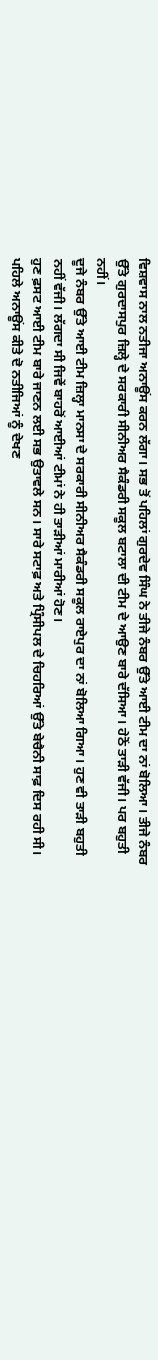ਵਿਸ਼ਵਾਸ ਨਾਲ ਨਤੀਜਾ ਅਨਾਊਂਸ ਕਰਨ ਲੱਗਾ। ਸਭ ਤੋਂ ਪਹਿਲਾਂ ਗੁਰਦੇਵ ਸਿੰਘ ਨੇ ਤੀਜੇ ਨੰਬਰ ਉੱਤੇ ਆਈ ਟੀਮ ਦਾ ਨਾਂ ਬੋਲਿਆ। ਤੀਜੇ ਨੰਬਰ ਉੱਤੇ ਗੁਰਦਾਸਪੁਰ ਜ਼ਿਲ੍ਹੇ ਦੇ ਸਰਕਾਰੀ ਸੀਨੀਅਰ ਸੈਕੰਡਰੀ ਸਕੂਲ ਬਟਾਲਾ ਦੀ ਟੀਮ ਦੇ ਆਉਣ ਬਾਰੇ ਦੱਸਿਆ। ਹੇਠੋਂ ਤਾੜੀ ਵੱਜੀ। ਪਰ ਬਹੁਤੀ ਨਹੀਂ।
ਦੂਜੇ ਨੰਬਰ ਉੱਤੇ ਆਈ ਟੀਮ ਜ਼ਿਲ੍ਹਾ ਮਾਨਸਾ ਦੇ ਸਰਕਾਰੀ ਸੀਨੀਅਰ ਸੈਕੰਡਰੀ ਸਕੂਲ ਰਾਏਪੁਰ ਦਾ ਨਾਂ ਬੋਲਿਆ ਗਿਆ। ਹੁਣ ਵੀ ਤਾੜੀ ਬਹੁਤੀ ਨਹੀਂ ਵੱਜੀ। ਲੱਗਦਾ ਸੀ ਜਿਵੇਂ ਬਾਹਰੋਂ ਆਈਆਂ ਟੀਮਾਂ ਨੇ ਹੀ ਤਾੜੀਆਂ ਮਾਰੀਆਂ ਹੋਣ।
ਹੁਣ ਫ਼ਸਟ ਆਈ ਟੀਮ ਬਾਰੇ ਜਾਣਨ ਲਈ ਸਭ ਉਤਾਵਲੇ ਸਨ। ਸਾਰੇ ਸਟਾਫ਼ ਅਤੇ ਪ੍ਰਿੰਸੀਪਲ ਦੇ ਚਿਹਰਿਆਂ ਉੱਤੇ ਬੇਚੈਨੀ ਸਾਫ਼ ਦਿਸ ਰਹੀ ਸੀ। ਪਹਿਲੇ ਅਨਾਊਂਸ ਕੀਤੇ ਦੋ ਨਤੀਜਿਆਂ ਨੂੰ ਦੇਖਣ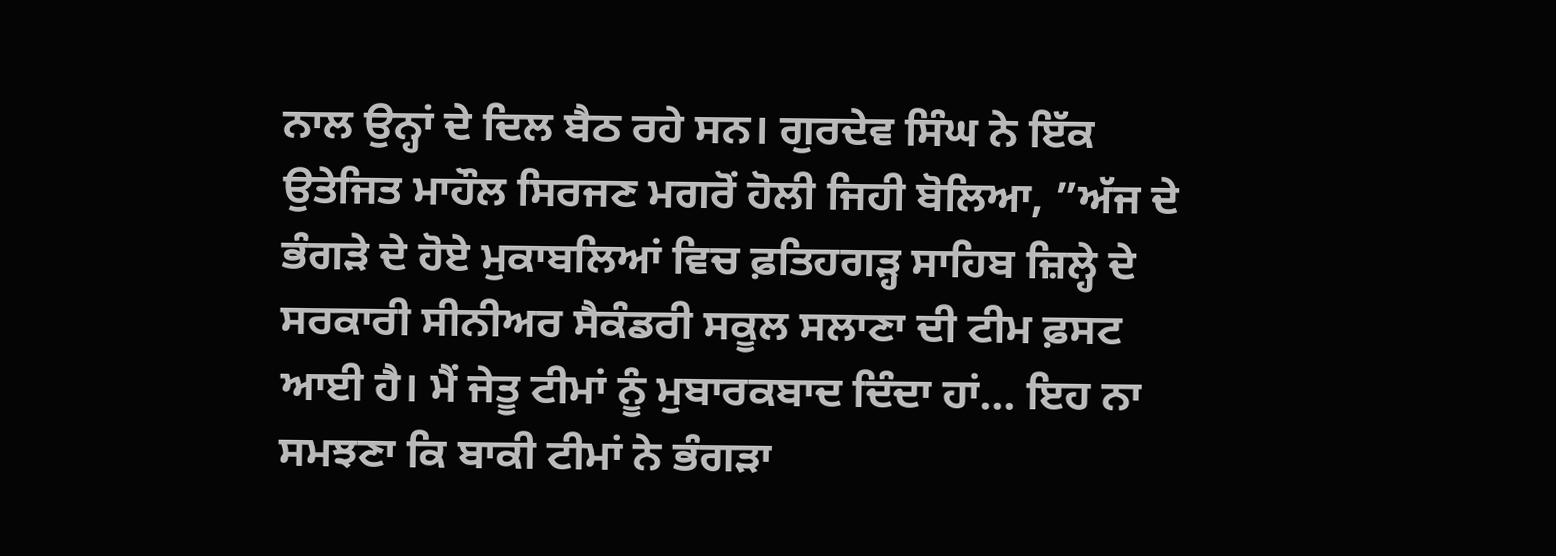ਨਾਲ ਉਨ੍ਹਾਂ ਦੇ ਦਿਲ ਬੈਠ ਰਹੇ ਸਨ। ਗੁਰਦੇਵ ਸਿੰਘ ਨੇ ਇੱਕ ਉਤੇਜਿਤ ਮਾਹੌਲ ਸਿਰਜਣ ਮਗਰੋਂ ਹੋਲੀ ਜਿਹੀ ਬੋਲਿਆ, ”ਅੱਜ ਦੇ ਭੰਗੜੇ ਦੇ ਹੋਏ ਮੁਕਾਬਲਿਆਂ ਵਿਚ ਫ਼ਤਿਹਗੜ੍ਹ ਸਾਹਿਬ ਜ਼ਿਲ੍ਹੇ ਦੇ ਸਰਕਾਰੀ ਸੀਨੀਅਰ ਸੈਕੰਡਰੀ ਸਕੂਲ ਸਲਾਣਾ ਦੀ ਟੀਮ ਫ਼ਸਟ ਆਈ ਹੈ। ਮੈਂ ਜੇਤੂ ਟੀਮਾਂ ਨੂੰ ਮੁਬਾਰਕਬਾਦ ਦਿੰਦਾ ਹਾਂ… ਇਹ ਨਾ ਸਮਝਣਾ ਕਿ ਬਾਕੀ ਟੀਮਾਂ ਨੇ ਭੰਗੜਾ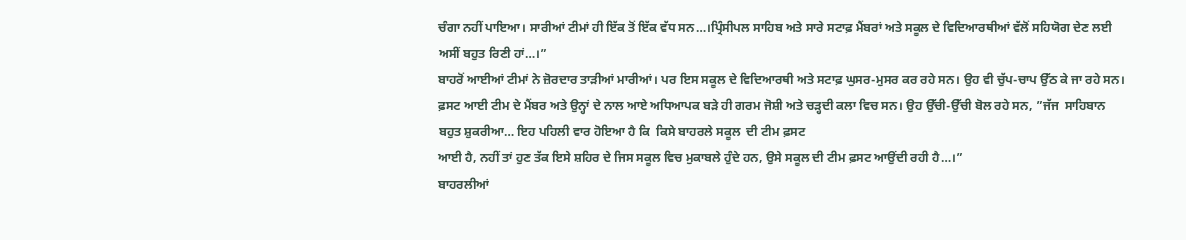ਚੰਗਾ ਨਹੀਂ ਪਾਇਆ। ਸਾਰੀਆਂ ਟੀਮਾਂ ਹੀ ਇੱਕ ਤੋਂ ਇੱਕ ਵੱਧ ਸਨ…।ਪ੍ਰਿੰਸੀਪਲ ਸਾਹਿਬ ਅਤੇ ਸਾਰੇ ਸਟਾਫ਼ ਮੈਂਬਰਾਂ ਅਤੇ ਸਕੂਲ ਦੇ ਵਿਦਿਆਰਥੀਆਂ ਵੱਲੋਂ ਸਹਿਯੋਗ ਦੇਣ ਲਈ ਅਸੀਂ ਬਹੁਤ ਰਿਣੀ ਹਾਂ…।”
ਬਾਹਰੋਂ ਆਈਆਂ ਟੀਮਾਂ ਨੇ ਜ਼ੋਰਦਾਰ ਤਾੜੀਆਂ ਮਾਰੀਆਂ। ਪਰ ਇਸ ਸਕੂਲ ਦੇ ਵਿਦਿਆਰਥੀ ਅਤੇ ਸਟਾਫ਼ ਘੁਸਰ-ਮੁਸਰ ਕਰ ਰਹੇ ਸਨ। ਉਹ ਵੀ ਚੁੱਪ-ਚਾਪ ਉੱਠ ਕੇ ਜਾ ਰਹੇ ਸਨ। ਫ਼ਸਟ ਆਈ ਟੀਮ ਦੇ ਮੈਂਬਰ ਅਤੇ ਉਨ੍ਹਾਂ ਦੇ ਨਾਲ ਆਏ ਅਧਿਆਪਕ ਬੜੇ ਹੀ ਗਰਮ ਜੋਸ਼ੀ ਅਤੇ ਚੜ੍ਹਦੀ ਕਲਾ ਵਿਚ ਸਨ। ਉਹ ਉੱਚੀ-ਉੱਚੀ ਬੋਲ ਰਹੇ ਸਨ, ”ਜੱਜ  ਸਾਹਿਬਾਨ  ਬਹੁਤ ਸ਼ੁਕਰੀਆ… ਇਹ ਪਹਿਲੀ ਵਾਰ ਹੋਇਆ ਹੈ ਕਿ  ਕਿਸੇ ਬਾਹਰਲੇ ਸਕੂਲ  ਦੀ ਟੀਮ ਫ਼ਸਟ
ਆਈ ਹੈ, ਨਹੀਂ ਤਾਂ ਹੁਣ ਤੱਕ ਇਸੇ ਸ਼ਹਿਰ ਦੇ ਜਿਸ ਸਕੂਲ ਵਿਚ ਮੁਕਾਬਲੇ ਹੁੰਦੇ ਹਨ, ਉਸੇ ਸਕੂਲ ਦੀ ਟੀਮ ਫ਼ਸਟ ਆਉਂਦੀ ਰਹੀ ਹੈ…।”
ਬਾਹਰਲੀਆਂ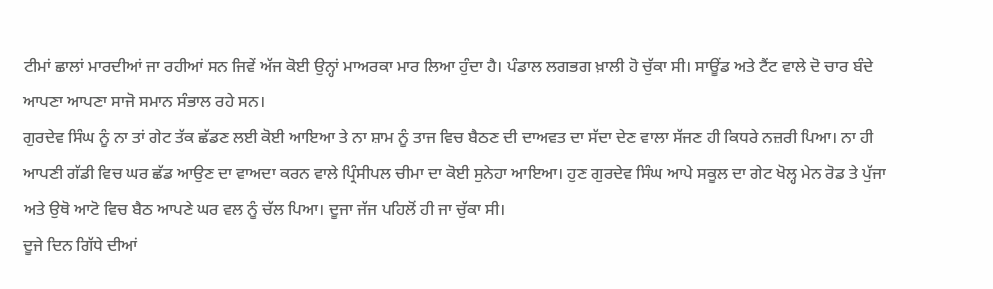ਟੀਮਾਂ ਛਾਲਾਂ ਮਾਰਦੀਆਂ ਜਾ ਰਹੀਆਂ ਸਨ ਜਿਵੇਂ ਅੱਜ ਕੋਈ ਉਨ੍ਹਾਂ ਮਾਅਰਕਾ ਮਾਰ ਲਿਆ ਹੁੰਦਾ ਹੈ। ਪੰਡਾਲ ਲਗਭਗ ਖ਼ਾਲੀ ਹੋ ਚੁੱਕਾ ਸੀ। ਸਾਊਂਡ ਅਤੇ ਟੈਂਟ ਵਾਲੇ ਦੋ ਚਾਰ ਬੰਦੇ ਆਪਣਾ ਆਪਣਾ ਸਾਜੋ ਸਮਾਨ ਸੰਭਾਲ ਰਹੇ ਸਨ।
ਗੁਰਦੇਵ ਸਿੰਘ ਨੂੰ ਨਾ ਤਾਂ ਗੇਟ ਤੱਕ ਛੱਡਣ ਲਈ ਕੋਈ ਆਇਆ ਤੇ ਨਾ ਸ਼ਾਮ ਨੂੰ ਤਾਜ ਵਿਚ ਬੈਠਣ ਦੀ ਦਾਅਵਤ ਦਾ ਸੱਦਾ ਦੇਣ ਵਾਲਾ ਸੱਜਣ ਹੀ ਕਿਧਰੇ ਨਜ਼ਰੀ ਪਿਆ। ਨਾ ਹੀ ਆਪਣੀ ਗੱਡੀ ਵਿਚ ਘਰ ਛੱਡ ਆਉਣ ਦਾ ਵਾਅਦਾ ਕਰਨ ਵਾਲੇ ਪ੍ਰਿੰਸੀਪਲ ਚੀਮਾ ਦਾ ਕੋਈ ਸੁਨੇਹਾ ਆਇਆ। ਹੁਣ ਗੁਰਦੇਵ ਸਿੰਘ ਆਪੇ ਸਕੂਲ ਦਾ ਗੇਟ ਖੋਲ੍ਹ ਮੇਨ ਰੋਡ ਤੇ ਪੁੱਜਾ ਅਤੇ ਉਥੋ ਆਟੋ ਵਿਚ ਬੈਠ ਆਪਣੇ ਘਰ ਵਲ ਨੂੰ ਚੱਲ ਪਿਆ। ਦੂਜਾ ਜੱਜ ਪਹਿਲੋਂ ਹੀ ਜਾ ਚੁੱਕਾ ਸੀ।
ਦੂਜੇ ਦਿਨ ਗਿੱਧੇ ਦੀਆਂ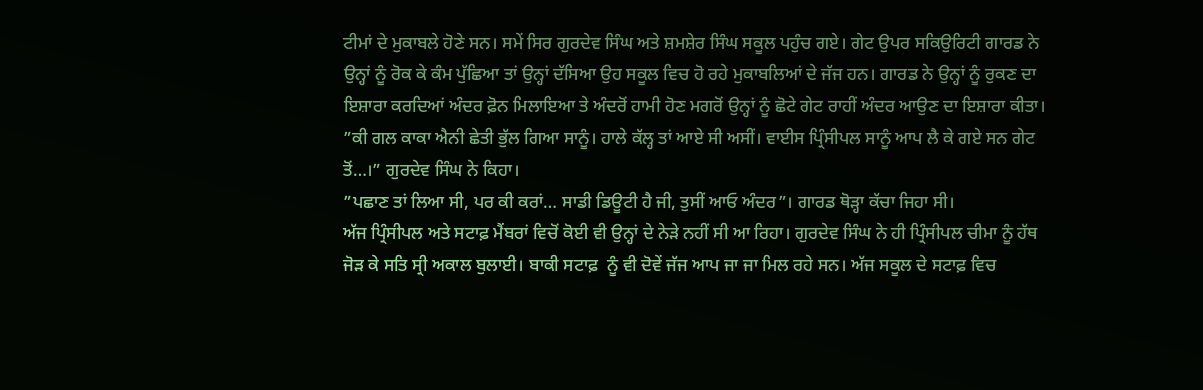ਟੀਮਾਂ ਦੇ ਮੁਕਾਬਲੇ ਹੋਣੇ ਸਨ। ਸਮੇਂ ਸਿਰ ਗੁਰਦੇਵ ਸਿੰਘ ਅਤੇ ਸ਼ਮਸ਼ੇਰ ਸਿੰਘ ਸਕੂਲ ਪਹੁੰਚ ਗਏ। ਗੇਟ ਉਪਰ ਸਕਿਉਰਿਟੀ ਗਾਰਡ ਨੇ ਉਨ੍ਹਾਂ ਨੂੰ ਰੋਕ ਕੇ ਕੰਮ ਪੁੱਛਿਆ ਤਾਂ ਉਨ੍ਹਾਂ ਦੱਸਿਆ ਉਹ ਸਕੂਲ ਵਿਚ ਹੋ ਰਹੇ ਮੁਕਾਬਲਿਆਂ ਦੇ ਜੱਜ ਹਨ। ਗਾਰਡ ਨੇ ਉਨ੍ਹਾਂ ਨੂੰ ਰੁਕਣ ਦਾ ਇਸ਼ਾਰਾ ਕਰਦਿਆਂ ਅੰਦਰ ਫ਼ੋਨ ਮਿਲਾਇਆ ਤੇ ਅੰਦਰੋਂ ਹਾਮੀ ਹੋਣ ਮਗਰੋਂ ਉਨ੍ਹਾਂ ਨੂੰ ਛੋਟੇ ਗੇਟ ਰਾਹੀਂ ਅੰਦਰ ਆਉਣ ਦਾ ਇਸ਼ਾਰਾ ਕੀਤਾ।
”ਕੀ ਗਲ ਕਾਕਾ ਐਨੀ ਛੇਤੀ ਭੁੱਲ ਗਿਆ ਸਾਨੂੰ। ਹਾਲੇ ਕੱਲ੍ਹ ਤਾਂ ਆਏ ਸੀ ਅਸੀਂ। ਵਾਈਸ ਪ੍ਰਿੰਸੀਪਲ ਸਾਨੂੰ ਆਪ ਲੈ ਕੇ ਗਏ ਸਨ ਗੇਟ ਤੋਂ…।” ਗੁਰਦੇਵ ਸਿੰਘ ਨੇ ਕਿਹਾ।
”ਪਛਾਣ ਤਾਂ ਲਿਆ ਸੀ, ਪਰ ਕੀ ਕਰਾਂ… ਸਾਡੀ ਡਿਊਟੀ ਹੈ ਜੀ, ਤੁਸੀਂ ਆਓ ਅੰਦਰ”। ਗਾਰਡ ਥੋੜ੍ਹਾ ਕੱਚਾ ਜਿਹਾ ਸੀ।
ਅੱਜ ਪ੍ਰਿੰਸੀਪਲ ਅਤੇ ਸਟਾਫ਼ ਮੈਂਬਰਾਂ ਵਿਚੋਂ ਕੋਈ ਵੀ ਉਨ੍ਹਾਂ ਦੇ ਨੇੜੇ ਨਹੀਂ ਸੀ ਆ ਰਿਹਾ। ਗੁਰਦੇਵ ਸਿੰਘ ਨੇ ਹੀ ਪ੍ਰਿੰਸੀਪਲ ਚੀਮਾ ਨੂੰ ਹੱਥ ਜੋੜ ਕੇ ਸਤਿ ਸ੍ਰੀ ਅਕਾਲ ਬੁਲਾਈ। ਬਾਕੀ ਸਟਾਫ਼  ਨੂੰ ਵੀ ਦੋਵੇਂ ਜੱਜ ਆਪ ਜਾ ਜਾ ਮਿਲ ਰਹੇ ਸਨ। ਅੱਜ ਸਕੂਲ ਦੇ ਸਟਾਫ਼ ਵਿਚ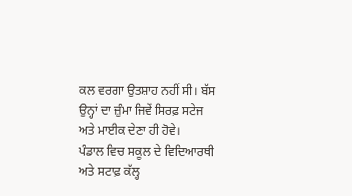ਕਲ ਵਰਗਾ ਉਤਸ਼ਾਹ ਨਹੀਂ ਸੀ। ਬੱਸ ਉਨ੍ਹਾਂ ਦਾ ਜ਼ੁੰਮਾ ਜਿਵੇਂ ਸਿਰਫ਼ ਸਟੇਜ ਅਤੇ ਮਾਈਕ ਦੇਣਾ ਹੀ ਹੋਵੇ।
ਪੰਡਾਲ ਵਿਚ ਸਕੂਲ ਦੇ ਵਿਦਿਆਰਥੀ ਅਤੇ ਸਟਾਫ਼ ਕੱਲ੍ਹ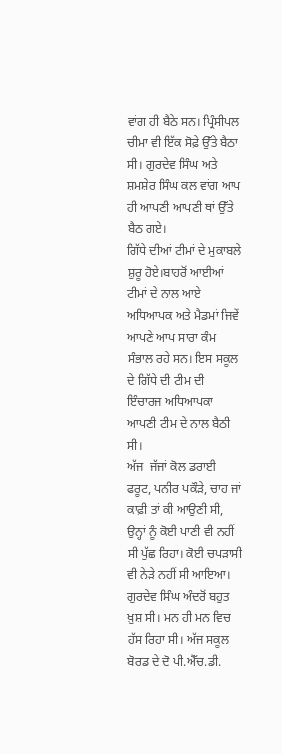ਵਾਂਗ ਹੀ ਬੈਠੇ ਸਨ। ਪ੍ਰਿੰਸੀਪਲ ਚੀਮਾ ਵੀ ਇੱਕ ਸੋਫ਼ੇ ਉੱਤੇ ਬੈਠਾ ਸੀ। ਗੁਰਦੇਵ ਸਿੰਘ ਅਤੇ ਸ਼ਮਸ਼ੇਰ ਸਿੰਘ ਕਲ ਵਾਂਗ ਆਪ ਹੀ ਆਪਣੀ ਆਪਣੀ ਥਾਂ ਉੱਤੇ ਬੈਠ ਗਏ।
ਗਿੱਧੇ ਦੀਆਂ ਟੀਮਾਂ ਦੇ ਮੁਕਾਬਲੇ ਸ਼ੁਰੂ ਹੋਏ।ਬਾਹਰੋਂ ਆਈਆਂ ਟੀਮਾਂ ਦੇ ਨਾਲ ਆਏ ਅਧਿਆਪਕ ਅਤੇ ਮੈਡਮਾਂ ਜਿਵੇਂ ਆਪਣੇ ਆਪ ਸਾਰਾ ਕੰਮ ਸੰਭਾਲ ਰਹੇ ਸਨ। ਇਸ ਸਕੂਲ ਦੇ ਗਿੱਧੇ ਦੀ ਟੀਮ ਦੀ ਇੰਚਾਰਜ ਅਧਿਆਪਕਾ ਆਪਣੀ ਟੀਮ ਦੇ ਨਾਲ ਬੈਠੀ ਸੀ।
ਅੱਜ  ਜੱਜਾਂ ਕੋਲ ਡਰਾਈ ਫਰੂਟ, ਪਨੀਰ ਪਕੌੜੇ, ਚਾਹ ਜਾਂ ਕਾਫ਼ੀ ਤਾਂ ਕੀ ਆਉਣੀ ਸੀ, ਉਨ੍ਹਾਂ ਨੂੰ ਕੋਈ ਪਾਣੀ ਵੀ ਨਹੀਂ ਸੀ ਪੁੱਛ ਰਿਹਾ। ਕੋਈ ਚਪੜਾਸੀ ਵੀ ਨੇੜੇ ਨਹੀਂ ਸੀ ਆਇਆ। ਗੁਰਦੇਵ ਸਿੰਘ ਅੰਦਰੋਂ ਬਹੁਤ ਖ਼ੁਸ਼ ਸੀ। ਮਨ ਹੀ ਮਨ ਵਿਚ ਹੱਸ ਰਿਹਾ ਸੀ। ਅੱਜ ਸਕੂਲ ਬੋਰਡ ਦੇ ਦੋ ਪੀ.ਐੱਚ.ਡੀ.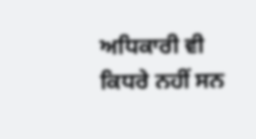ਅਧਿਕਾਰੀ ਵੀ ਕਿਧਰੇ ਨਹੀਂ ਸਨ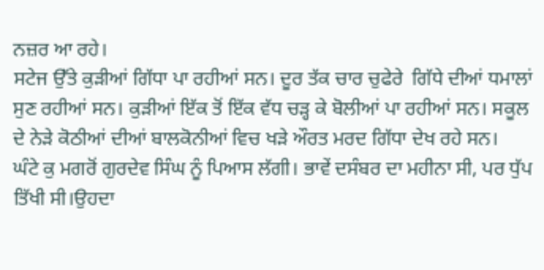ਨਜ਼ਰ ਆ ਰਹੇ।
ਸਟੇਜ ਉੱਤੇ ਕੁੜੀਆਂ ਗਿੱਧਾ ਪਾ ਰਹੀਆਂ ਸਨ। ਦੂਰ ਤੱਕ ਚਾਰ ਚੁਫੇਰੇ  ਗਿੱਧੇ ਦੀਆਂ ਧਮਾਲਾਂ ਸੁਣ ਰਹੀਆਂ ਸਨ। ਕੁੜੀਆਂ ਇੱਕ ਤੋਂ ਇੱਕ ਵੱਧ ਚੜ੍ਹ ਕੇ ਬੋਲੀਆਂ ਪਾ ਰਹੀਆਂ ਸਨ। ਸਕੂਲ ਦੇ ਨੇੜੇ ਕੋਠੀਆਂ ਦੀਆਂ ਬਾਲਕੋਨੀਆਂ ਵਿਚ ਖੜੇ ਔਰਤ ਮਰਦ ਗਿੱਧਾ ਦੇਖ ਰਹੇ ਸਨ।
ਘੰਟੇ ਕੁ ਮਗਰੋਂ ਗੁਰਦੇਵ ਸਿੰਘ ਨੂੰ ਪਿਆਸ ਲੱਗੀ। ਭਾਵੇਂ ਦਸੰਬਰ ਦਾ ਮਹੀਨਾ ਸੀ, ਪਰ ਧੁੱਪ ਤਿੱਖੀ ਸੀ।ਉਹਦਾ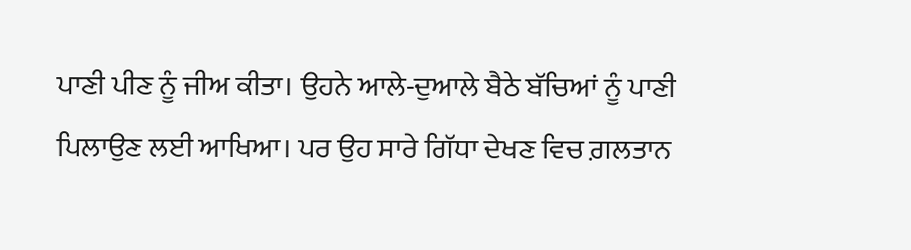ਪਾਣੀ ਪੀਣ ਨੂੰ ਜੀਅ ਕੀਤਾ। ਉਹਨੇ ਆਲੇ-ਦੁਆਲੇ ਬੈਠੇ ਬੱਚਿਆਂ ਨੂੰ ਪਾਣੀ ਪਿਲਾਉਣ ਲਈ ਆਖਿਆ। ਪਰ ਉਹ ਸਾਰੇ ਗਿੱਧਾ ਦੇਖਣ ਵਿਚ ਗ਼ਲਤਾਨ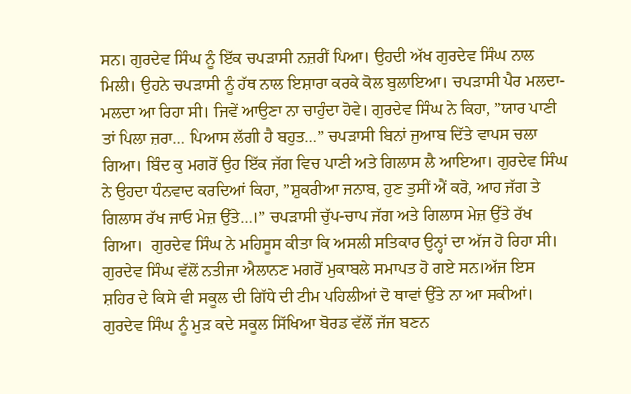ਸਨ। ਗੁਰਦੇਵ ਸਿੰਘ ਨੂੰ ਇੱਕ ਚਪੜਾਸੀ ਨਜ਼ਰੀਂ ਪਿਆ। ਉਹਦੀ ਅੱਖ ਗੁਰਦੇਵ ਸਿੰਘ ਨਾਲ ਮਿਲੀ। ਉਹਨੇ ਚਪੜਾਸੀ ਨੂੰ ਹੱਥ ਨਾਲ ਇਸ਼ਾਰਾ ਕਰਕੇ ਕੋਲ ਬੁਲਾਇਆ। ਚਪੜਾਸੀ ਪੈਰ ਮਲਦਾ-ਮਲਦਾ ਆ ਰਿਹਾ ਸੀ। ਜਿਵੇਂ ਆਉਣਾ ਨਾ ਚਾਹੁੰਦਾ ਹੋਵੇ। ਗੁਰਦੇਵ ਸਿੰਘ ਨੇ ਕਿਹਾ, ”ਯਾਰ ਪਾਣੀ ਤਾਂ ਪਿਲਾ ਜ਼ਰਾ… ਪਿਆਸ ਲੱਗੀ ਹੈ ਬਹੁਤ…” ਚਪੜਾਸੀ ਬਿਨਾਂ ਜੁਆਬ ਦਿੱਤੇ ਵਾਪਸ ਚਲਾ ਗਿਆ। ਬਿੰਦ ਕੁ ਮਗਰੋਂ ਉਹ ਇੱਕ ਜੱਗ ਵਿਚ ਪਾਣੀ ਅਤੇ ਗਿਲਾਸ ਲੈ ਆਇਆ। ਗੁਰਦੇਵ ਸਿੰਘ ਨੇ ਉਹਦਾ ਧੰਨਵਾਦ ਕਰਦਿਆਂ ਕਿਹਾ, ”ਸ਼ੁਕਰੀਆ ਜਨਾਬ, ਹੁਣ ਤੁਸੀਂ ਐਂ ਕਰੋ, ਆਹ ਜੱਗ ਤੇ ਗਿਲਾਸ ਰੱਖ ਜਾਓ ਮੇਜ਼ ਉੱਤੇ…।” ਚਪੜਾਸੀ ਚੁੱਪ-ਚਾਪ ਜੱਗ ਅਤੇ ਗਿਲਾਸ ਮੇਜ਼ ਉੱਤੇ ਰੱਖ ਗਿਆ।  ਗੁਰਦੇਵ ਸਿੰਘ ਨੇ ਮਹਿਸੂਸ ਕੀਤਾ ਕਿ ਅਸਲੀ ਸਤਿਕਾਰ ਉਨ੍ਹਾਂ ਦਾ ਅੱਜ ਹੋ ਰਿਹਾ ਸੀ।
ਗੁਰਦੇਵ ਸਿੰਘ ਵੱਲੋਂ ਨਤੀਜਾ ਐਲਾਨਣ ਮਗਰੋਂ ਮੁਕਾਬਲੇ ਸਮਾਪਤ ਹੋ ਗਏ ਸਨ।ਅੱਜ ਇਸ ਸ਼ਹਿਰ ਦੇ ਕਿਸੇ ਵੀ ਸਕੂਲ ਦੀ ਗਿੱਧੇ ਦੀ ਟੀਮ ਪਹਿਲੀਆਂ ਦੋ ਥਾਵਾਂ ਉੱਤੇ ਨਾ ਆ ਸਕੀਆਂ।
ਗੁਰਦੇਵ ਸਿੰਘ ਨੂੰ ਮੁੜ ਕਦੇ ਸਕੂਲ ਸਿੱਖਿਆ ਬੋਰਡ ਵੱਲੋਂ ਜੱਜ ਬਣਨ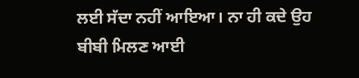ਲਈ ਸੱਦਾ ਨਹੀਂ ਆਇਆ। ਨਾ ਹੀ ਕਦੇ ਉਹ ਬੀਬੀ ਮਿਲਣ ਆਈ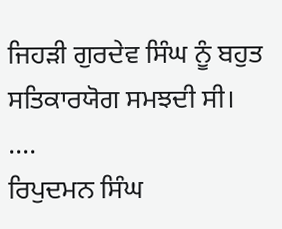ਜਿਹੜੀ ਗੁਰਦੇਵ ਸਿੰਘ ਨੂੰ ਬਹੁਤ ਸਤਿਕਾਰਯੋਗ ਸਮਝਦੀ ਸੀ।
….
ਰਿਪੁਦਮਨ ਸਿੰਘ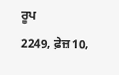ਰੂਪ
2249, ਫ਼ੇਜ਼10,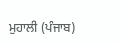ਮੁਹਾਲੀ (ਪੰਜਾਬ)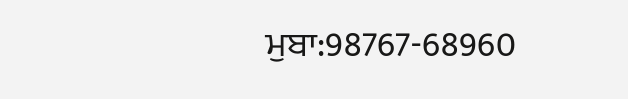ਮੁਬਾ:98767-68960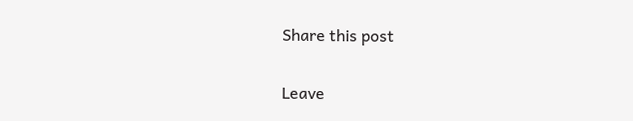Share this post

Leave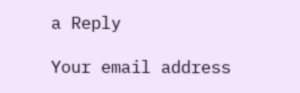a Reply

Your email address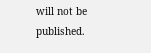will not be published.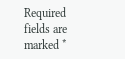Required fields are marked *